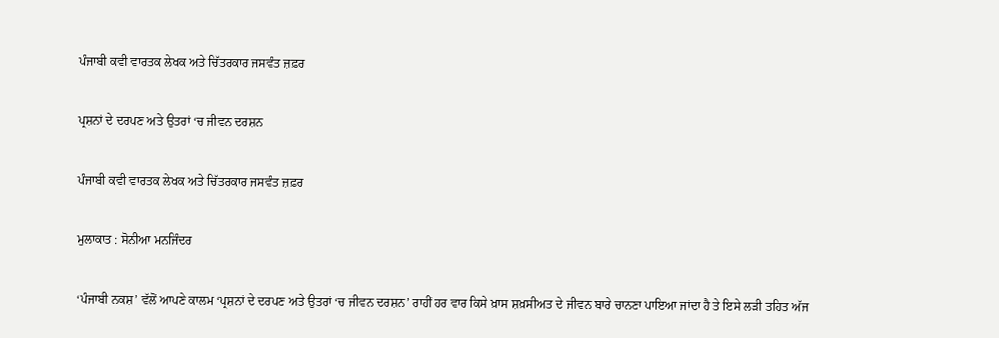ਪੰਜਾਬੀ ਕਵੀ ਵਾਰਤਕ ਲੇਖਕ ਅਤੇ ਚਿੱਤਰਕਾਰ ਜਸਵੰਤ ਜ਼ਫ਼ਰ

ਪ੍ਰਸ਼ਨਾਂ ਦੇ ਦਰਪਣ ਅਤੇ ਉਤਰਾਂ ‘ਚ ਜੀਵਨ ਦਰਸ਼ਨ

ਪੰਜਾਬੀ ਕਵੀ ਵਾਰਤਕ ਲੇਖਕ ਅਤੇ ਚਿੱਤਰਕਾਰ ਜਸਵੰਤ ਜ਼ਫ਼ਰ

ਮੁਲਾਕਾਤ : ਸੋਨੀਆ ਮਨਜਿੰਦਰ

‘ਪੰਜਾਬੀ ਨਕਸ਼’ ਵੱਲੋਂ ਆਪਣੇ ਕਾਲਮ ‘ਪ੍ਰਸ਼ਨਾਂ ਦੇ ਦਰਪਣ ਅਤੇ ਉਤਰਾਂ ‘ਚ ਜੀਵਨ ਦਰਸ਼ਨ’ ਰਾਹੀਂ ਹਰ ਵਾਰ ਕਿਸੇ ਖ਼ਾਸ ਸ਼ਖ਼ਸੀਅਤ ਦੇ ਜੀਵਨ ਬਾਰੇ ਚਾਨਣਾ ਪਾਇਆ ਜਾਂਦਾ ਹੈ ਤੇ ਇਸੇ ਲੜੀ ਤਹਿਤ ਅੱਜ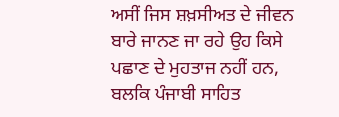ਅਸੀਂ ਜਿਸ ਸ਼ਖ਼ਸੀਅਤ ਦੇ ਜੀਵਨ ਬਾਰੇ ਜਾਨਣ ਜਾ ਰਹੇ ਉਹ ਕਿਸੇ ਪਛਾਣ ਦੇ ਮੁਹਤਾਜ ਨਹੀਂ ਹਨ, ਬਲਕਿ ਪੰਜਾਬੀ ਸਾਹਿਤ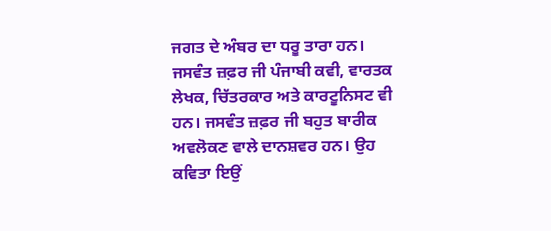ਜਗਤ ਦੇ ਅੰਬਰ ਦਾ ਧਰੂ ਤਾਰਾ ਹਨ। ਜਸਵੰਤ ਜ਼ਫ਼ਰ ਜੀ ਪੰਜਾਬੀ ਕਵੀ, ਵਾਰਤਕ ਲੇਖਕ, ਚਿੱਤਰਕਾਰ ਅਤੇ ਕਾਰਟੂਨਿਸਟ ਵੀ ਹਨ। ਜਸਵੰਤ ਜ਼ਫ਼ਰ ਜੀ ਬਹੁਤ ਬਾਰੀਕ ਅਵਲੋਕਣ ਵਾਲੇ ਦਾਨਸ਼ਵਰ ਹਨ। ਉਹ ਕਵਿਤਾ ਇਉਂ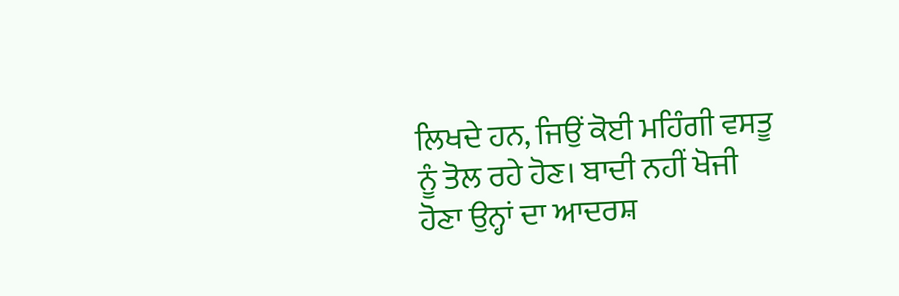ਲਿਖਦੇ ਹਨ, ਜਿਉਂ ਕੋਈ ਮਹਿੰਗੀ ਵਸਤੂ ਨੂੰ ਤੋਲ ਰਹੇ ਹੋਣ। ਬਾਦੀ ਨਹੀਂ ਖੋਜੀ ਹੋਣਾ ਉਨ੍ਹਾਂ ਦਾ ਆਦਰਸ਼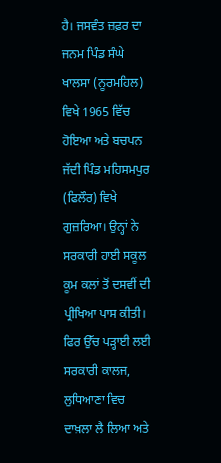ਹੈ। ਜਸਵੰਤ ਜ਼ਫ਼ਰ ਦਾ ਜਨਮ ਪਿੰਡ ਸੰਘੇ ਖਾਲਸਾ (ਨੂਰਮਹਿਲ) ਵਿਖੇ 1965 ਵਿੱਚ ਹੋਇਆ ਅਤੇ ਬਚਪਨ ਜੱਦੀ ਪਿੰਡ ਮਹਿਸਮਪੁਰ (ਫਿਲੌਰ) ਵਿਖੇ ਗੁਜ਼ਰਿਆ। ਉਨ੍ਹਾਂ ਨੇ ਸਰਕਾਰੀ ਹਾਈ ਸਕੂਲ ਕੂਮ ਕਲਾਂ ਤੋਂ ਦਸਵੀਂ ਦੀ ਪ੍ਰੀਖਿਆ ਪਾਸ ਕੀਤੀ। ਫਿਰ ਉੱਚ ਪੜ੍ਹਾਈ ਲਈ ਸਰਕਾਰੀ ਕਾਲਜ, ਲੁਧਿਆਣਾ ਵਿਚ ਦਾਖ਼ਲਾ ਲੈ ਲਿਆ ਅਤੇ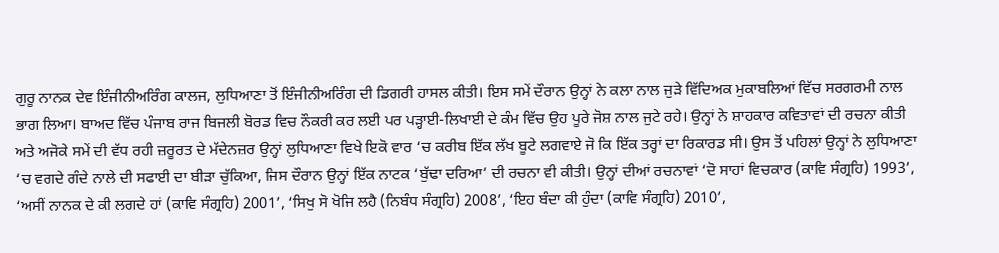ਗੁਰੂ ਨਾਨਕ ਦੇਵ ਇੰਜੀਨੀਅਰਿੰਗ ਕਾਲਜ, ਲੁਧਿਆਣਾ ਤੋਂ ਇੰਜੀਨੀਅਰਿੰਗ ਦੀ ਡਿਗਰੀ ਹਾਸਲ ਕੀਤੀ। ਇਸ ਸਮੇਂ ਦੌਰਾਨ ਉਨ੍ਹਾਂ ਨੇ ਕਲਾ ਨਾਲ ਜੁੜੇ ਵਿੱਦਿਅਕ ਮੁਕਾਬਲਿਆਂ ਵਿੱਚ ਸਰਗਰਮੀ ਨਾਲ ਭਾਗ ਲਿਆ। ਬਾਅਦ ਵਿੱਚ ਪੰਜਾਬ ਰਾਜ ਬਿਜਲੀ ਬੋਰਡ ਵਿਚ ਨੌਕਰੀ ਕਰ ਲਈ ਪਰ ਪੜ੍ਹਾਈ-ਲਿਖਾਈ ਦੇ ਕੰਮ ਵਿੱਚ ਉਹ ਪੂਰੇ ਜੋਸ਼ ਨਾਲ ਜੁਟੇ ਰਹੇ। ਉਨ੍ਹਾਂ ਨੇ ਸ਼ਾਹਕਾਰ ਕਵਿਤਾਵਾਂ ਦੀ ਰਚਨਾ ਕੀਤੀ ਅਤੇ ਅਜੋਕੇ ਸਮੇਂ ਦੀ ਵੱਧ ਰਹੀ ਜ਼ਰੂਰਤ ਦੇ ਮੱਦੇਨਜ਼ਰ ਉਨ੍ਹਾਂ ਲੁਧਿਆਣਾ ਵਿਖੇ ਇਕੋ ਵਾਰ ‘ਚ ਕਰੀਬ ਇੱਕ ਲੱਖ ਬੂਟੇ ਲਗਵਾਏ ਜੋ ਕਿ ਇੱਕ ਤਰ੍ਹਾਂ ਦਾ ਰਿਕਾਰਡ ਸੀ। ਉਸ ਤੋਂ ਪਹਿਲਾਂ ਉਨ੍ਹਾਂ ਨੇ ਲੁਧਿਆਣਾ ‘ਚ ਵਗਦੇ ਗੰਦੇ ਨਾਲੇ ਦੀ ਸਫਾਈ ਦਾ ਬੀੜਾ ਚੁੱਕਿਆ, ਜਿਸ ਦੌਰਾਨ ਉਨ੍ਹਾਂ ਇੱਕ ਨਾਟਕ ‘ਬੁੱਢਾ ਦਰਿਆ’ ਦੀ ਰਚਨਾ ਵੀ ਕੀਤੀ। ਉਨ੍ਹਾਂ ਦੀਆਂ ਰਚਨਾਵਾਂ ‘ਦੋ ਸਾਹਾਂ ਵਿਚਕਾਰ (ਕਾਵਿ ਸੰਗ੍ਰਹਿ) 1993’, ‘ਅਸੀਂ ਨਾਨਕ ਦੇ ਕੀ ਲਗਦੇ ਹਾਂ (ਕਾਵਿ ਸੰਗ੍ਰਹਿ) 2001’, ‘ਸਿਖੁ ਸੋ ਖੋਜਿ ਲਹੈ (ਨਿਬੰਧ ਸੰਗ੍ਰਹਿ) 2008’, ‘ਇਹ ਬੰਦਾ ਕੀ ਹੁੰਦਾ (ਕਾਵਿ ਸੰਗ੍ਰਹਿ) 2010’,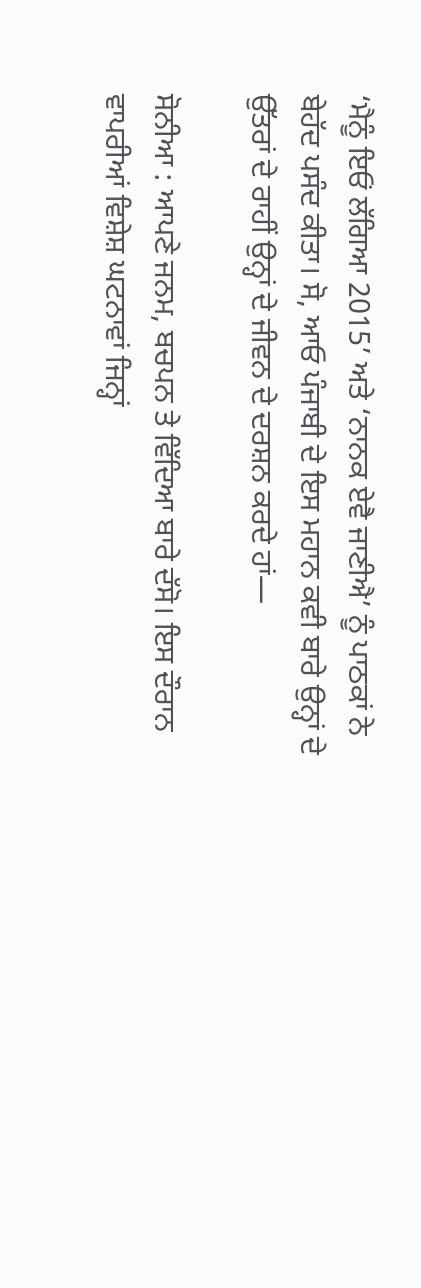‘ਮੈਨੂੰ ਇਓਂ ਲੱਗਿਆ 2015’ ਅਤੇ ‘ਨਾਨਕ ਏਵੈ ਜਾਣੀਐ’ ਨੂੰ ਪਾਠਕਾਂ ਨੇ ਬੇਹੱਦ ਪਸੰਦ ਕੀਤਾ। ਸੋ, ਆਓ ਪੰਜਾਬੀ ਦੇ ਇਸ ਮਹਾਨ ਕਵੀ ਬਾਰੇ ਉਨ੍ਹਾਂ ਦੇ ਉੱਤਰਾਂ ਦੇ ਰਾਹੀਂ ਉਨ੍ਹਾਂ ਦੇ ਜੀਵਨ ਦੇ ਦਰਸ਼ਨ ਕਰਦੇ ਹਾਂ—

ਸੋਨੀਆ : ਆਪਣੇ ਜਨਮ, ਬਚਪਨ ਤੇ ਵਿੱਦਿਆ ਬਾਰੇ ਦੱਸੋ। ਇਸ ਦੌਰਾਨ ਵਾਪਰੀਆਂ ਵਿਸ਼ੇਸ਼ ਘਟਨਾਵਾਂ ਜਿਨ੍ਹਾਂ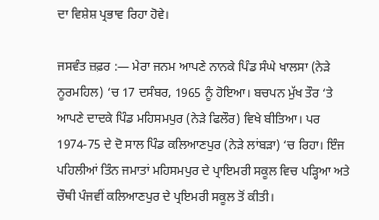ਦਾ ਵਿਸ਼ੇਸ਼ ਪ੍ਰਭਾਵ ਰਿਹਾ ਹੋਵੇ।

ਜਸਵੰਤ ਜ਼ਫ਼ਰ :— ਮੇਰਾ ਜਨਮ ਆਪਣੇ ਨਾਨਕੇ ਪਿੰਡ ਸੰਘੇ ਖਾਲਸਾ (ਨੇੜੇ ਨੂਰਮਹਿਲ) ‘ਚ 17 ਦਸੰਬਰ, 1965 ਨੂੰ ਹੋਇਆ। ਬਚਪਨ ਮੁੱਖ ਤੌਰ ‘ਤੇ ਆਪਣੇ ਦਾਦਕੇ ਪਿੰਡ ਮਹਿਸਮਪੁਰ (ਨੇੜੇ ਫਿਲੌਰ) ਵਿਖੇ ਬੀਤਿਆ। ਪਰ 1974-75 ਦੇ ਦੋ ਸਾਲ ਪਿੰਡ ਕਲਿਆਣਪੁਰ (ਨੇੜੇ ਲਾਂਬੜਾ) ‘ਚ ਰਿਹਾ। ਇੰਜ ਪਹਿਲੀਆਂ ਤਿੰਨ ਜਮਾਤਾਂ ਮਹਿਸਮਪੁਰ ਦੇ ਪ੍ਰਾਇਮਰੀ ਸਕੂਲ ਵਿਚ ਪੜ੍ਹਿਆ ਅਤੇ ਚੌਥੀ ਪੰਜਵੀਂ ਕਲਿਆਣਪੁਰ ਦੇ ਪ੍ਰਇਮਰੀ ਸਕੂਲ ਤੋਂ ਕੀਤੀ।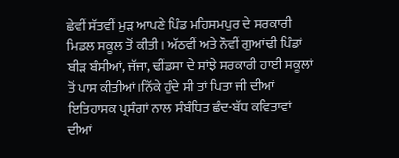ਛੇਵੀਂ ਸੱਤਵੀਂ ਮੁੜ ਆਪਣੇ ਪਿੰਡ ਮਹਿਸਮਪੁਰ ਦੇ ਸਰਕਾਰੀ ਮਿਡਲ ਸਕੂਲ ਤੋਂ ਕੀਤੀ। ਅੱਠਵੀਂ ਅਤੇ ਨੌਵੀਂ ਗੁਆਂਢੀ ਪਿੰਡਾਂ ਬੀੜ ਬੰਸੀਆਂ, ਜੱਜਾ, ਢੀਂਡਸਾ ਦੇ ਸਾਂਝੇ ਸਰਕਾਰੀ ਹਾਈ ਸਕੂਲਾਂ ਤੋਂ ਪਾਸ ਕੀਤੀਆਂ।ਨਿੱਕੇ ਹੁੰਦੇ ਸੀ ਤਾਂ ਪਿਤਾ ਜੀ ਦੀਆਂ ਇਤਿਹਾਸਕ ਪ੍ਰਸੰਗਾਂ ਨਾਲ ਸੰਬੰਧਿਤ ਛੰਦ-ਬੱਧ ਕਵਿਤਾਵਾਂ ਦੀਆਂ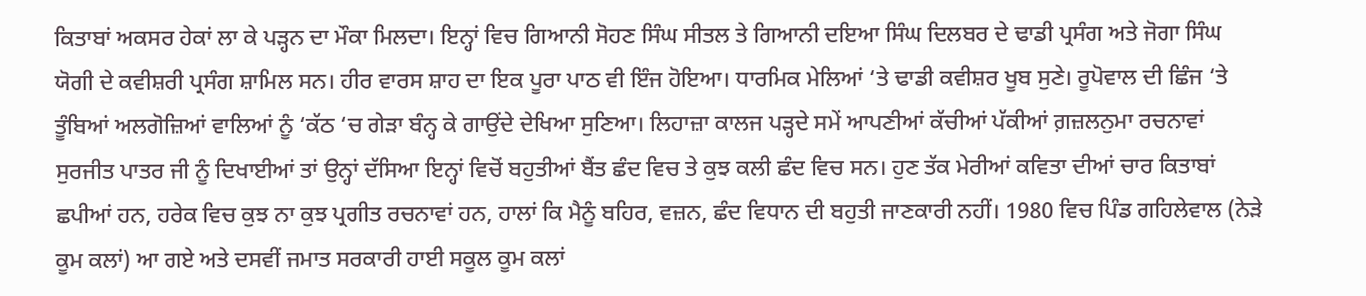ਕਿਤਾਬਾਂ ਅਕਸਰ ਹੇਕਾਂ ਲਾ ਕੇ ਪੜ੍ਹਨ ਦਾ ਮੌਕਾ ਮਿਲਦਾ। ਇਨ੍ਹਾਂ ਵਿਚ ਗਿਆਨੀ ਸੋਹਣ ਸਿੰਘ ਸੀਤਲ ਤੇ ਗਿਆਨੀ ਦਇਆ ਸਿੰਘ ਦਿਲਬਰ ਦੇ ਢਾਡੀ ਪ੍ਰਸੰਗ ਅਤੇ ਜੋਗਾ ਸਿੰਘ ਯੋਗੀ ਦੇ ਕਵੀਸ਼ਰੀ ਪ੍ਰਸੰਗ ਸ਼ਾਮਿਲ ਸਨ। ਹੀਰ ਵਾਰਸ ਸ਼ਾਹ ਦਾ ਇਕ ਪੂਰਾ ਪਾਠ ਵੀ ਇੰਜ ਹੋਇਆ। ਧਾਰਮਿਕ ਮੇਲਿਆਂ ‘ਤੇ ਢਾਡੀ ਕਵੀਸ਼ਰ ਖੂਬ ਸੁਣੇ। ਰੂਪੋਵਾਲ ਦੀ ਛਿੰਜ ‘ਤੇ ਤੂੰਬਿਆਂ ਅਲਗੋਜ਼ਿਆਂ ਵਾਲਿਆਂ ਨੂੰ ‘ਕੱਠ ‘ਚ ਗੇੜਾ ਬੰਨ੍ਹ ਕੇ ਗਾਉਂਦੇ ਦੇਖਿਆ ਸੁਣਿਆ। ਲਿਹਾਜ਼ਾ ਕਾਲਜ ਪੜ੍ਹਦੇ ਸਮੇਂ ਆਪਣੀਆਂ ਕੱਚੀਆਂ ਪੱਕੀਆਂ ਗ਼ਜ਼ਲਨੁਮਾ ਰਚਨਾਵਾਂ ਸੁਰਜੀਤ ਪਾਤਰ ਜੀ ਨੂੰ ਦਿਖਾਈਆਂ ਤਾਂ ਉਨ੍ਹਾਂ ਦੱਸਿਆ ਇਨ੍ਹਾਂ ਵਿਚੋਂ ਬਹੁਤੀਆਂ ਬੈਂਤ ਛੰਦ ਵਿਚ ਤੇ ਕੁਝ ਕਲੀ ਛੰਦ ਵਿਚ ਸਨ। ਹੁਣ ਤੱਕ ਮੇਰੀਆਂ ਕਵਿਤਾ ਦੀਆਂ ਚਾਰ ਕਿਤਾਬਾਂ ਛਪੀਆਂ ਹਨ, ਹਰੇਕ ਵਿਚ ਕੁਝ ਨਾ ਕੁਝ ਪ੍ਰਗੀਤ ਰਚਨਾਵਾਂ ਹਨ, ਹਾਲਾਂ ਕਿ ਮੈਨੂੰ ਬਹਿਰ, ਵਜ਼ਨ, ਛੰਦ ਵਿਧਾਨ ਦੀ ਬਹੁਤੀ ਜਾਣਕਾਰੀ ਨਹੀਂ। 1980 ਵਿਚ ਪਿੰਡ ਗਹਿਲੇਵਾਲ (ਨੇੜੇ ਕੂਮ ਕਲਾਂ) ਆ ਗਏ ਅਤੇ ਦਸਵੀਂ ਜਮਾਤ ਸਰਕਾਰੀ ਹਾਈ ਸਕੂਲ ਕੂਮ ਕਲਾਂ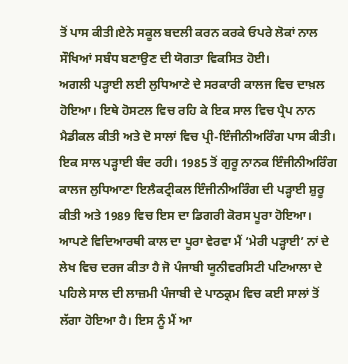ਤੋਂ ਪਾਸ ਕੀਤੀ।ਏਨੇ ਸਕੂਲ ਬਦਲੀ ਕਰਨ ਕਰਕੇ ਓਪਰੇ ਲੋਕਾਂ ਨਾਲ ਸੌਖਿਆਂ ਸਬੰਧ ਬਣਾਉਣ ਦੀ ਯੋਗਤਾ ਵਿਕਸਿਤ ਹੋਈ।
ਅਗਲੀ ਪੜ੍ਹਾਈ ਲਈ ਲੁਧਿਆਣੇ ਦੇ ਸਰਕਾਰੀ ਕਾਲਜ ਵਿਚ ਦਾਖ਼ਲ ਹੋਇਆ। ਇਥੇ ਹੋਸਟਲ ਵਿਚ ਰਹਿ ਕੇ ਇਕ ਸਾਲ ਵਿਚ ਪ੍ਰੈਪ ਨਾਨ ਮੈਡੀਕਲ ਕੀਤੀ ਅਤੇ ਦੋ ਸਾਲਾਂ ਵਿਚ ਪ੍ਰੀ-ਇੰਜੀਨੀਅਰਿੰਗ ਪਾਸ ਕੀਤੀ। ਇਕ ਸਾਲ ਪੜ੍ਹਾਈ ਬੰਦ ਰਹੀ। 1985 ਤੋਂ ਗੁਰੂ ਨਾਨਕ ਇੰਜੀਨੀਅਰਿੰਗ ਕਾਲਜ ਲੁਧਿਆਣਾ ਇਲੈਕਟ੍ਰੀਕਲ ਇੰਜੀਨੀਅਰਿੰਗ ਦੀ ਪੜ੍ਹਾਈ ਸ਼ੁਰੂ ਕੀਤੀ ਅਤੇ 1989 ਵਿਚ ਇਸ ਦਾ ਡਿਗਰੀ ਕੋਰਸ ਪੂਰਾ ਹੋਇਆ। ਆਪਣੇ ਵਿਦਿਆਰਥੀ ਕਾਲ ਦਾ ਪੂਰਾ ਵੇਰਵਾ ਮੈਂ ‘ਮੇਰੀ ਪੜ੍ਹਾਈ’ ਨਾਂ ਦੇ ਲੇਖ ਵਿਚ ਦਰਜ ਕੀਤਾ ਹੈ ਜੋ ਪੰਜਾਬੀ ਯੂਨੀਵਰਸਿਟੀ ਪਟਿਆਲਾ ਦੇ ਪਹਿਲੇ ਸਾਲ ਦੀ ਲਾਜ਼ਮੀ ਪੰਜਾਬੀ ਦੇ ਪਾਠਕ੍ਰਮ ਵਿਚ ਕਈ ਸਾਲਾਂ ਤੋਂ ਲੱਗਾ ਹੋਇਆ ਹੈ। ਇਸ ਨੂੰ ਮੈਂ ਆ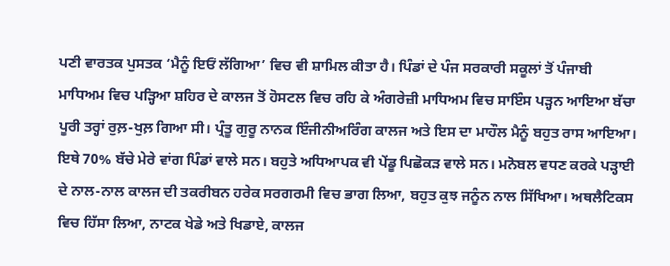ਪਣੀ ਵਾਰਤਕ ਪੁਸਤਕ ‘ਮੈਨੂੰ ਇਓਂ ਲੱਗਿਆ’ ਵਿਚ ਵੀ ਸ਼ਾਮਿਲ ਕੀਤਾ ਹੈ। ਪਿੰਡਾਂ ਦੇ ਪੰਜ ਸਰਕਾਰੀ ਸਕੂਲਾਂ ਤੋਂ ਪੰਜਾਬੀ ਮਾਧਿਅਮ ਵਿਚ ਪੜ੍ਹਿਆ ਸ਼ਹਿਰ ਦੇ ਕਾਲਜ ਤੋਂ ਹੋਸਟਲ ਵਿਚ ਰਹਿ ਕੇ ਅੰਗਰੇਜ਼ੀ ਮਾਧਿਅਮ ਵਿਚ ਸਾਇੰਸ ਪੜ੍ਹਨ ਆਇਆ ਬੱਚਾ ਪੂਰੀ ਤਰ੍ਹਾਂ ਰੁਲ਼-ਖੁਲ਼ ਗਿਆ ਸੀ। ਪ੍ਰੰਤੂ ਗੁਰੂ ਨਾਨਕ ਇੰਜੀਨੀਅਰਿੰਗ ਕਾਲਜ ਅਤੇ ਇਸ ਦਾ ਮਾਹੌਲ ਮੈਨੂੰ ਬਹੁਤ ਰਾਸ ਆਇਆ। ਇਥੇ 70% ਬੱਚੇ ਮੇਰੇ ਵਾਂਗ ਪਿੰਡਾਂ ਵਾਲੇ ਸਨ। ਬਹੁਤੇ ਅਧਿਆਪਕ ਵੀ ਪੇਂਡੂ ਪਿਛੋਕੜ ਵਾਲੇ ਸਨ। ਮਨੋਬਲ ਵਧਣ ਕਰਕੇ ਪੜ੍ਹਾਈ ਦੇ ਨਾਲ-ਨਾਲ ਕਾਲਜ ਦੀ ਤਕਰੀਬਨ ਹਰੇਕ ਸਰਗਰਮੀ ਵਿਚ ਭਾਗ ਲਿਆ, ਬਹੁਤ ਕੁਝ ਜਨੂੰਨ ਨਾਲ ਸਿੱਖਿਆ। ਅਥਲੈਟਿਕਸ ਵਿਚ ਹਿੱਸਾ ਲਿਆ, ਨਾਟਕ ਖੇਡੇ ਅਤੇ ਖਿਡਾਏ, ਕਾਲਜ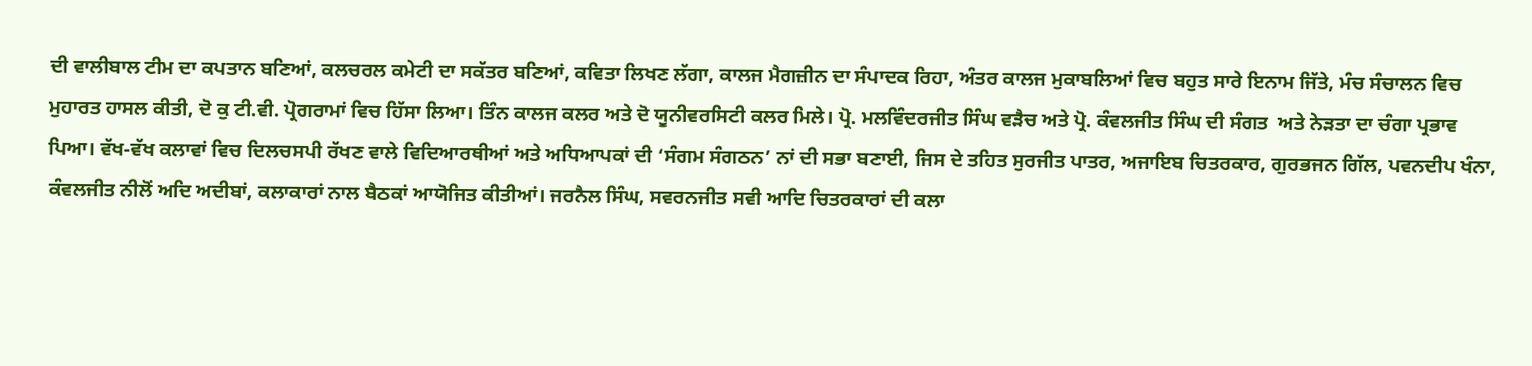ਦੀ ਵਾਲੀਬਾਲ ਟੀਮ ਦਾ ਕਪਤਾਨ ਬਣਿਆਂ, ਕਲਚਰਲ ਕਮੇਟੀ ਦਾ ਸਕੱਤਰ ਬਣਿਆਂ, ਕਵਿਤਾ ਲਿਖਣ ਲੱਗਾ, ਕਾਲਜ ਮੈਗਜ਼ੀਨ ਦਾ ਸੰਪਾਦਕ ਰਿਹਾ, ਅੰਤਰ ਕਾਲਜ ਮੁਕਾਬਲਿਆਂ ਵਿਚ ਬਹੁਤ ਸਾਰੇ ਇਨਾਮ ਜਿੱਤੇ, ਮੰਚ ਸੰਚਾਲਨ ਵਿਚ ਮੁਹਾਰਤ ਹਾਸਲ ਕੀਤੀ, ਦੋ ਕੁ ਟੀ.ਵੀ. ਪ੍ਰੋਗਰਾਮਾਂ ਵਿਚ ਹਿੱਸਾ ਲਿਆ। ਤਿੰਨ ਕਾਲਜ ਕਲਰ ਅਤੇ ਦੋ ਯੂਨੀਵਰਸਿਟੀ ਕਲਰ ਮਿਲੇ। ਪ੍ਰੋ. ਮਲਵਿੰਦਰਜੀਤ ਸਿੰਘ ਵੜੈਚ ਅਤੇ ਪ੍ਰੋ. ਕੰਵਲਜੀਤ ਸਿੰਘ ਦੀ ਸੰਗਤ  ਅਤੇ ਨੇੜਤਾ ਦਾ ਚੰਗਾ ਪ੍ਰਭਾਵ ਪਿਆ। ਵੱਖ-ਵੱਖ ਕਲਾਵਾਂ ਵਿਚ ਦਿਲਚਸਪੀ ਰੱਖਣ ਵਾਲੇ ਵਿਦਿਆਰਥੀਆਂ ਅਤੇ ਅਧਿਆਪਕਾਂ ਦੀ ‘ਸੰਗਮ ਸੰਗਠਨ’ ਨਾਂ ਦੀ ਸਭਾ ਬਣਾਈ, ਜਿਸ ਦੇ ਤਹਿਤ ਸੁਰਜੀਤ ਪਾਤਰ, ਅਜਾਇਬ ਚਿਤਰਕਾਰ, ਗੁਰਭਜਨ ਗਿੱਲ, ਪਵਨਦੀਪ ਖੰਨਾ, ਕੰਵਲਜੀਤ ਨੀਲੋਂ ਅਦਿ ਅਦੀਬਾਂ, ਕਲਾਕਾਰਾਂ ਨਾਲ ਬੈਠਕਾਂ ਆਯੋਜਿਤ ਕੀਤੀਆਂ। ਜਰਨੈਲ ਸਿੰਘ, ਸਵਰਨਜੀਤ ਸਵੀ ਆਦਿ ਚਿਤਰਕਾਰਾਂ ਦੀ ਕਲਾ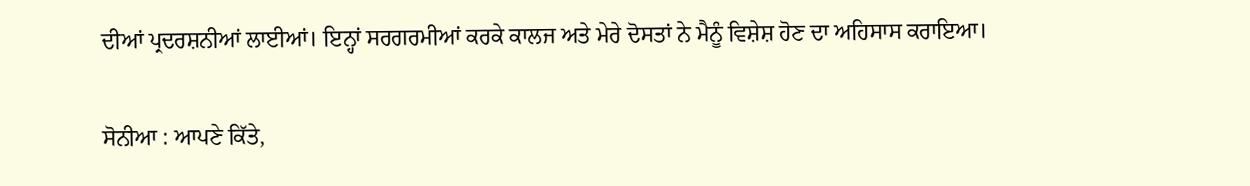ਦੀਆਂ ਪ੍ਰਦਰਸ਼ਨੀਆਂ ਲਾਈਆਂ। ਇਨ੍ਹਾਂ ਸਰਗਰਮੀਆਂ ਕਰਕੇ ਕਾਲਜ ਅਤੇ ਮੇਰੇ ਦੋਸਤਾਂ ਨੇ ਮੈਨੂੰ ਵਿਸ਼ੇਸ਼ ਹੋਣ ਦਾ ਅਹਿਸਾਸ ਕਰਾਇਆ।

ਸੋਨੀਆ : ਆਪਣੇ ਕਿੱਤੇ,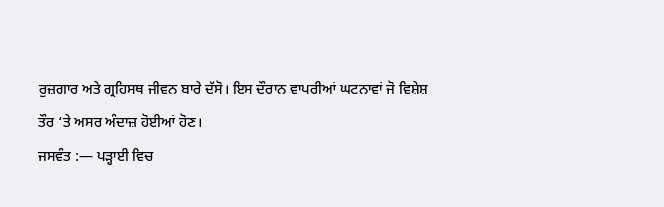ਰੁਜ਼ਗਾਰ ਅਤੇ ਗ੍ਰਹਿਸਥ ਜੀਵਨ ਬਾਰੇ ਦੱਸੋ। ਇਸ ਦੌਰਾਨ ਵਾਪਰੀਆਂ ਘਟਨਾਵਾਂ ਜੋ ਵਿਸ਼ੇਸ਼ ਤੌਰ ‘ਤੇ ਅਸਰ ਅੰਦਾਜ਼ ਹੋਈਆਂ ਹੋਣ।
ਜਸਵੰਤ :— ਪੜ੍ਹਾਈ ਵਿਚ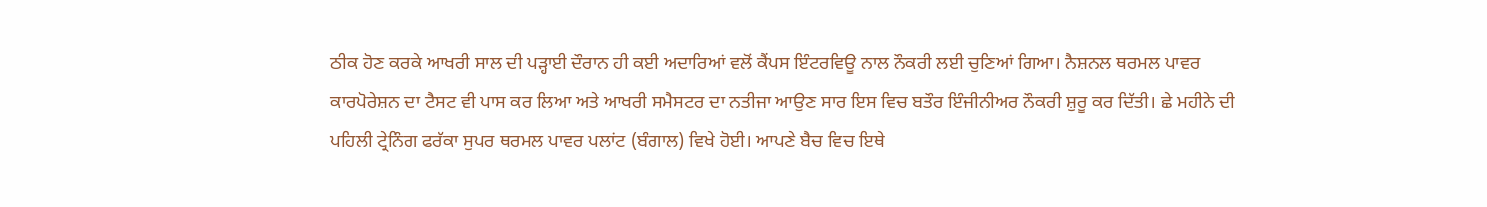ਠੀਕ ਹੋਣ ਕਰਕੇ ਆਖਰੀ ਸਾਲ ਦੀ ਪੜ੍ਹਾਈ ਦੌਰਾਨ ਹੀ ਕਈ ਅਦਾਰਿਆਂ ਵਲੋਂ ਕੈਂਪਸ ਇੰਟਰਵਿਊ ਨਾਲ ਨੌਕਰੀ ਲਈ ਚੁਣਿਆਂ ਗਿਆ। ਨੈਸ਼ਨਲ ਥਰਮਲ ਪਾਵਰ ਕਾਰਪੋਰੇਸ਼ਨ ਦਾ ਟੈਸਟ ਵੀ ਪਾਸ ਕਰ ਲਿਆ ਅਤੇ ਆਖਰੀ ਸਮੈਸਟਰ ਦਾ ਨਤੀਜਾ ਆਉਣ ਸਾਰ ਇਸ ਵਿਚ ਬਤੌਰ ਇੰਜੀਨੀਅਰ ਨੌਕਰੀ ਸ਼ੁਰੂ ਕਰ ਦਿੱਤੀ। ਛੇ ਮਹੀਨੇ ਦੀ ਪਹਿਲੀ ਟ੍ਰੇਨਿੰਗ ਫਰੱਕਾ ਸੁਪਰ ਥਰਮਲ ਪਾਵਰ ਪਲਾਂਟ (ਬੰਗਾਲ) ਵਿਖੇ ਹੋਈ। ਆਪਣੇ ਬੈਚ ਵਿਚ ਇਥੇ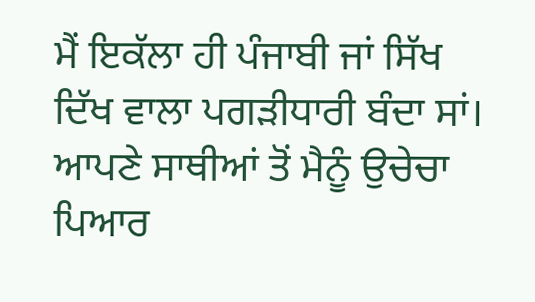ਮੈਂ ਇਕੱਲਾ ਹੀ ਪੰਜਾਬੀ ਜਾਂ ਸਿੱਖ ਦਿੱਖ ਵਾਲਾ ਪਗੜੀਧਾਰੀ ਬੰਦਾ ਸਾਂ। ਆਪਣੇ ਸਾਥੀਆਂ ਤੋਂ ਮੈਨੂੰ ਉਚੇਚਾ ਪਿਆਰ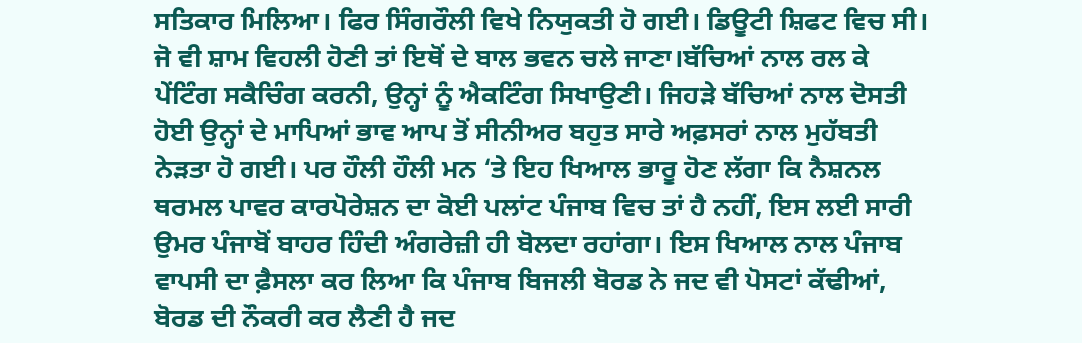ਸਤਿਕਾਰ ਮਿਲਿਆ। ਫਿਰ ਸਿੰਗਰੌਲੀ ਵਿਖੇ ਨਿਯੁਕਤੀ ਹੋ ਗਈ। ਡਿਊਟੀ ਸ਼ਿਫਟ ਵਿਚ ਸੀ। ਜੋ ਵੀ ਸ਼ਾਮ ਵਿਹਲੀ ਹੋਣੀ ਤਾਂ ਇਥੋਂ ਦੇ ਬਾਲ ਭਵਨ ਚਲੇ ਜਾਣਾ।ਬੱਚਿਆਂ ਨਾਲ ਰਲ ਕੇ ਪੇਂਟਿੰਗ ਸਕੈਚਿੰਗ ਕਰਨੀ, ਉਨ੍ਹਾਂ ਨੂੰ ਐਕਟਿੰਗ ਸਿਖਾਉਣੀ। ਜਿਹੜੇ ਬੱਚਿਆਂ ਨਾਲ ਦੋਸਤੀ ਹੋਈ ਉਨ੍ਹਾਂ ਦੇ ਮਾਪਿਆਂ ਭਾਵ ਆਪ ਤੋਂ ਸੀਨੀਅਰ ਬਹੁਤ ਸਾਰੇ ਅਫ਼ਸਰਾਂ ਨਾਲ ਮੁਹੱਬਤੀ ਨੇੜਤਾ ਹੋ ਗਈ। ਪਰ ਹੌਲੀ ਹੌਲੀ ਮਨ ‘ਤੇ ਇਹ ਖਿਆਲ ਭਾਰੂ ਹੋਣ ਲੱਗਾ ਕਿ ਨੈਸ਼ਨਲ ਥਰਮਲ ਪਾਵਰ ਕਾਰਪੋਰੇਸ਼ਨ ਦਾ ਕੋਈ ਪਲਾਂਟ ਪੰਜਾਬ ਵਿਚ ਤਾਂ ਹੈ ਨਹੀਂ, ਇਸ ਲਈ ਸਾਰੀ ਉਮਰ ਪੰਜਾਬੋਂ ਬਾਹਰ ਹਿੰਦੀ ਅੰਗਰੇਜ਼ੀ ਹੀ ਬੋਲਦਾ ਰਹਾਂਗਾ। ਇਸ ਖਿਆਲ ਨਾਲ ਪੰਜਾਬ ਵਾਪਸੀ ਦਾ ਫ਼ੈਸਲਾ ਕਰ ਲਿਆ ਕਿ ਪੰਜਾਬ ਬਿਜਲੀ ਬੋਰਡ ਨੇ ਜਦ ਵੀ ਪੋਸਟਾਂ ਕੱਢੀਆਂ, ਬੋਰਡ ਦੀ ਨੌਕਰੀ ਕਰ ਲੈਣੀ ਹੈ ਜਦ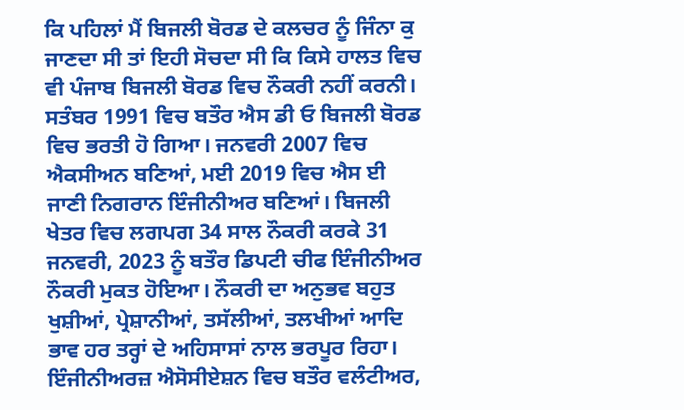ਕਿ ਪਹਿਲਾਂ ਮੈਂ ਬਿਜਲੀ ਬੋਰਡ ਦੇ ਕਲਚਰ ਨੂੰ ਜਿੰਨਾ ਕੁ ਜਾਣਦਾ ਸੀ ਤਾਂ ਇਹੀ ਸੋਚਦਾ ਸੀ ਕਿ ਕਿਸੇ ਹਾਲਤ ਵਿਚ ਵੀ ਪੰਜਾਬ ਬਿਜਲੀ ਬੋਰਡ ਵਿਚ ਨੌਕਰੀ ਨਹੀਂ ਕਰਨੀ। ਸਤੰਬਰ 1991 ਵਿਚ ਬਤੌਰ ਐਸ ਡੀ ਓ ਬਿਜਲੀ ਬੋਰਡ ਵਿਚ ਭਰਤੀ ਹੋ ਗਿਆ। ਜਨਵਰੀ 2007 ਵਿਚ ਐਕਸੀਅਨ ਬਣਿਆਂ, ਮਈ 2019 ਵਿਚ ਐਸ ਈ ਜਾਣੀ ਨਿਗਰਾਨ ਇੰਜੀਨੀਅਰ ਬਣਿਆਂ। ਬਿਜਲੀ ਖੇਤਰ ਵਿਚ ਲਗਪਗ 34 ਸਾਲ ਨੌਕਰੀ ਕਰਕੇ 31 ਜਨਵਰੀ, 2023 ਨੂੰ ਬਤੌਰ ਡਿਪਟੀ ਚੀਫ ਇੰਜੀਨੀਅਰ ਨੌਕਰੀ ਮੁਕਤ ਹੋਇਆ। ਨੌਕਰੀ ਦਾ ਅਨੁਭਵ ਬਹੁਤ ਖੁਸ਼ੀਆਂ, ਪ੍ਰੇਸ਼ਾਨੀਆਂ, ਤਸੱਲੀਆਂ, ਤਲਖੀਆਂ ਆਦਿ ਭਾਵ ਹਰ ਤਰ੍ਹਾਂ ਦੇ ਅਹਿਸਾਸਾਂ ਨਾਲ ਭਰਪੂਰ ਰਿਹਾ। ਇੰਜੀਨੀਅਰਜ਼ ਐਸੋਸੀਏਸ਼ਨ ਵਿਚ ਬਤੌਰ ਵਲੰਟੀਅਰ,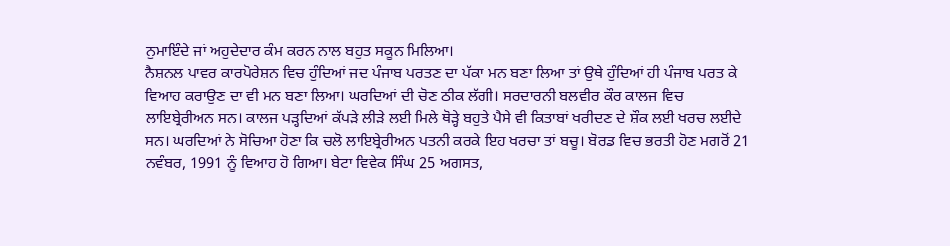ਨੁਮਾਇੰਦੇ ਜਾਂ ਅਹੁਦੇਦਾਰ ਕੰਮ ਕਰਨ ਨਾਲ ਬਹੁਤ ਸਕੂਨ ਮਿਲਿਆ।
ਨੈਸ਼ਨਲ ਪਾਵਰ ਕਾਰਪੋਰੇਸ਼ਨ ਵਿਚ ਹੁੰਦਿਆਂ ਜਦ ਪੰਜਾਬ ਪਰਤਣ ਦਾ ਪੱਕਾ ਮਨ ਬਣਾ ਲਿਆ ਤਾਂ ਉਥੇ ਹੁੰਦਿਆਂ ਹੀ ਪੰਜਾਬ ਪਰਤ ਕੇ ਵਿਆਹ ਕਰਾਉਣ ਦਾ ਵੀ ਮਨ ਬਣਾ ਲਿਆ। ਘਰਦਿਆਂ ਦੀ ਚੋਣ ਠੀਕ ਲੱਗੀ। ਸਰਦਾਰਨੀ ਬਲਵੀਰ ਕੌਰ ਕਾਲਜ ਵਿਚ ਲਾਇਬ੍ਰੇਰੀਅਨ ਸਨ। ਕਾਲਜ ਪੜ੍ਹਦਿਆਂ ਕੱਪੜੇ ਲੀੜੇ ਲਈ ਮਿਲੇ ਥੋੜ੍ਹੇ ਬਹੁਤੇ ਪੈਸੇ ਵੀ ਕਿਤਾਬਾਂ ਖਰੀਦਣ ਦੇ ਸ਼ੌਕ ਲਈ ਖਰਚ ਲਈਦੇ ਸਨ। ਘਰਦਿਆਂ ਨੇ ਸੋਚਿਆ ਹੋਣਾ ਕਿ ਚਲੋ ਲਾਇਬ੍ਰੇਰੀਅਨ ਪਤਨੀ ਕਰਕੇ ਇਹ ਖਰਚਾ ਤਾਂ ਬਚੂ। ਬੋਰਡ ਵਿਚ ਭਰਤੀ ਹੋਣ ਮਗਰੋਂ 21 ਨਵੰਬਰ, 1991 ਨੂੰ ਵਿਆਹ ਹੋ ਗਿਆ। ਬੇਟਾ ਵਿਵੇਕ ਸਿੰਘ 25 ਅਗਸਤ,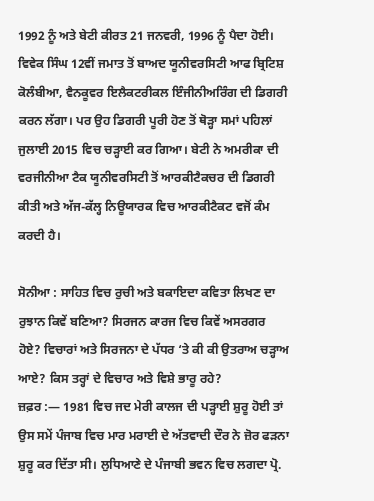1992 ਨੂੰ ਅਤੇ ਬੇਟੀ ਕੀਰਤ 21 ਜਨਵਰੀ, 1996 ਨੂੰ ਪੈਦਾ ਹੋਈ। ਵਿਵੇਕ ਸਿੰਘ 12ਵੀਂ ਜਮਾਤ ਤੋਂ ਬਾਅਦ ਯੂਨੀਵਰਸਿਟੀ ਆਫ ਬ੍ਰਿਟਿਸ਼ ਕੋਲੰਬੀਆ, ਵੈਨਕੂਵਰ ਇਲੈਕਟਰੀਕਲ ਇੰਜੀਨੀਅਰਿੰਗ ਦੀ ਡਿਗਰੀ ਕਰਨ ਲੱਗਾ। ਪਰ ਉਹ ਡਿਗਰੀ ਪੂਰੀ ਹੋਣ ਤੋਂ ਥੋੜ੍ਹਾ ਸਮਾਂ ਪਹਿਲਾਂ ਜੁਲਾਈ 2015 ਵਿਚ ਚੜ੍ਹਾਈ ਕਰ ਗਿਆ। ਬੇਟੀ ਨੇ ਅਮਰੀਕਾ ਦੀ ਵਰਜੀਨੀਆ ਟੈਕ ਯੂਨੀਵਰਸਿਟੀ ਤੋਂ ਆਰਕੀਟੈਕਚਰ ਦੀ ਡਿਗਰੀ ਕੀਤੀ ਅਤੇ ਅੱਜ-ਕੱਲ੍ਹ ਨਿਊਯਾਰਕ ਵਿਚ ਆਰਕੀਟੈਕਟ ਵਜੋਂ ਕੰਮ ਕਰਦੀ ਹੈ।

ਸੋਨੀਆ : ਸਾਹਿਤ ਵਿਚ ਰੁਚੀ ਅਤੇ ਬਕਾਇਦਾ ਕਵਿਤਾ ਲਿਖਣ ਦਾ ਰੁਝਾਨ ਕਿਵੇਂ ਬਣਿਆ? ਸਿਰਜਨ ਕਾਰਜ ਵਿਚ ਕਿਵੇਂ ਅਸਰਗਰ ਹੋਏ? ਵਿਚਾਰਾਂ ਅਤੇ ਸਿਰਜਨਾ ਦੇ ਪੱਧਰ ‘ਤੇ ਕੀ ਕੀ ਉਤਰਾਅ ਚੜ੍ਹਾਅ ਆਏ? ਕਿਸ ਤਰ੍ਹਾਂ ਦੇ ਵਿਚਾਰ ਅਤੇ ਵਿਸ਼ੇ ਭਾਰੂ ਰਹੇ?
ਜ਼ਫ਼ਰ :— 1981 ਵਿਚ ਜਦ ਮੇਰੀ ਕਾਲਜ ਦੀ ਪੜ੍ਹਾਈ ਸ਼ੁਰੂ ਹੋਈ ਤਾਂ ਉਸ ਸਮੇਂ ਪੰਜਾਬ ਵਿਚ ਮਾਰ ਮਰਾਈ ਦੇ ਅੱਤਵਾਦੀ ਦੌਰ ਨੇ ਜ਼ੋਰ ਫੜਨਾ ਸ਼ੁਰੂ ਕਰ ਦਿੱਤਾ ਸੀ। ਲੁਧਿਆਣੇ ਦੇ ਪੰਜਾਬੀ ਭਵਨ ਵਿਚ ਲਗਦਾ ਪ੍ਰੋ.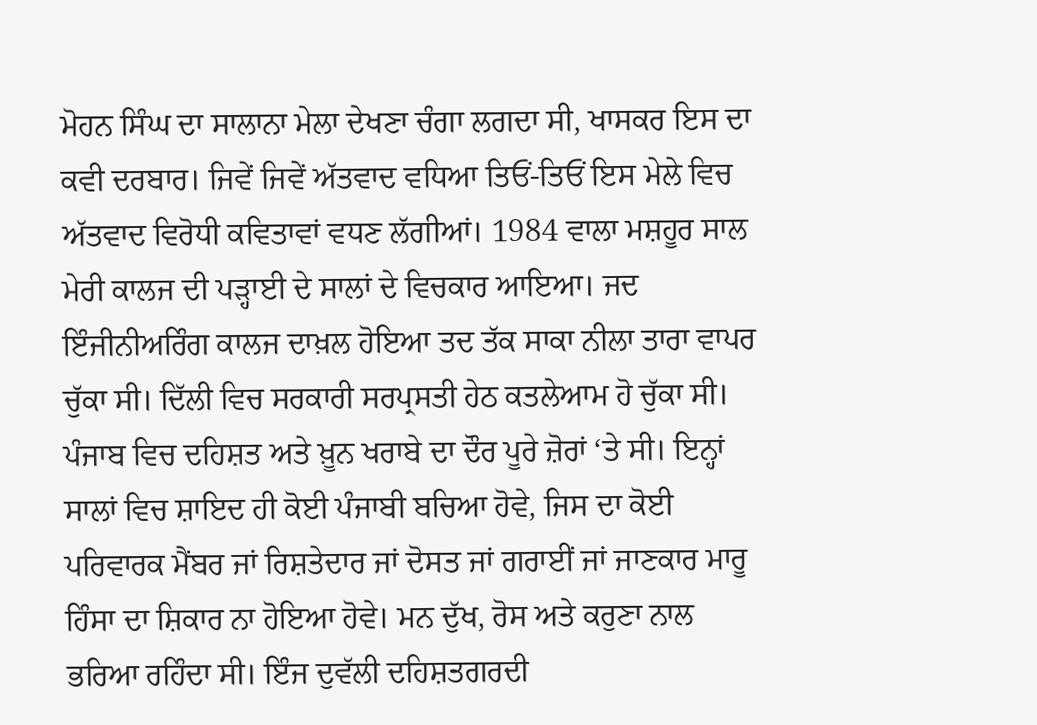ਮੋਹਨ ਸਿੰਘ ਦਾ ਸਾਲਾਨਾ ਮੇਲਾ ਦੇਖਣਾ ਚੰਗਾ ਲਗਦਾ ਸੀ, ਖਾਸਕਰ ਇਸ ਦਾ ਕਵੀ ਦਰਬਾਰ। ਜਿਵੇਂ ਜਿਵੇਂ ਅੱਤਵਾਦ ਵਧਿਆ ਤਿਓਂ-ਤਿਓਂ ਇਸ ਮੇਲੇ ਵਿਚ ਅੱਤਵਾਦ ਵਿਰੋਧੀ ਕਵਿਤਾਵਾਂ ਵਧਣ ਲੱਗੀਆਂ। 1984 ਵਾਲਾ ਮਸ਼ਹੂਰ ਸਾਲ ਮੇਰੀ ਕਾਲਜ ਦੀ ਪੜ੍ਹਾਈ ਦੇ ਸਾਲਾਂ ਦੇ ਵਿਚਕਾਰ ਆਇਆ। ਜਦ ਇੰਜੀਨੀਅਰਿੰਗ ਕਾਲਜ ਦਾਖ਼ਲ ਹੋਇਆ ਤਦ ਤੱਕ ਸਾਕਾ ਨੀਲਾ ਤਾਰਾ ਵਾਪਰ ਚੁੱਕਾ ਸੀ। ਦਿੱਲੀ ਵਿਚ ਸਰਕਾਰੀ ਸਰਪ੍ਰਸਤੀ ਹੇਠ ਕਤਲੇਆਮ ਹੋ ਚੁੱਕਾ ਸੀ। ਪੰਜਾਬ ਵਿਚ ਦਹਿਸ਼ਤ ਅਤੇ ਖ਼ੂਨ ਖਰਾਬੇ ਦਾ ਦੌਰ ਪੂਰੇ ਜ਼ੋਰਾਂ ‘ਤੇ ਸੀ। ਇਨ੍ਹਾਂ ਸਾਲਾਂ ਵਿਚ ਸ਼ਾਇਦ ਹੀ ਕੋਈ ਪੰਜਾਬੀ ਬਚਿਆ ਹੋਵੇ, ਜਿਸ ਦਾ ਕੋਈ ਪਰਿਵਾਰਕ ਮੈਂਬਰ ਜਾਂ ਰਿਸ਼ਤੇਦਾਰ ਜਾਂ ਦੋਸਤ ਜਾਂ ਗਰਾਈਂ ਜਾਂ ਜਾਣਕਾਰ ਮਾਰੂ ਹਿੰਸਾ ਦਾ ਸ਼ਿਕਾਰ ਨਾ ਹੋਇਆ ਹੋਵੇ। ਮਨ ਦੁੱਖ, ਰੋਸ ਅਤੇ ਕਰੁਣਾ ਨਾਲ ਭਰਿਆ ਰਹਿੰਦਾ ਸੀ। ਇੰਜ ਦੁਵੱਲੀ ਦਹਿਸ਼ਤਗਰਦੀ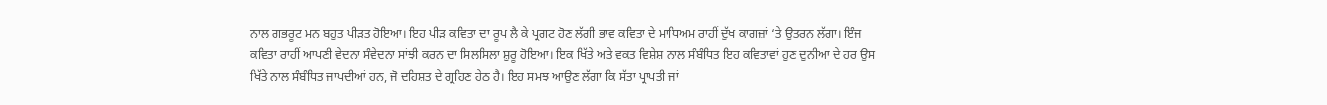ਨਾਲ ਗਭਰੂਟ ਮਨ ਬਹੁਤ ਪੀੜਤ ਹੋਇਆ। ਇਹ ਪੀੜ ਕਵਿਤਾ ਦਾ ਰੂਪ ਲੈ ਕੇ ਪ੍ਰਗਟ ਹੋਣ ਲੱਗੀ ਭਾਵ ਕਵਿਤਾ ਦੇ ਮਾਧਿਅਮ ਰਾਹੀਂ ਦੁੱਖ ਕਾਗਜ਼ਾਂ ‘ਤੇ ਉਤਰਨ ਲੱਗਾ। ਇੰਜ ਕਵਿਤਾ ਰਾਹੀਂ ਆਪਣੀ ਵੇਦਨਾ ਸੰਵੇਦਨਾ ਸਾਂਝੀ ਕਰਨ ਦਾ ਸਿਲਸਿਲਾ ਸ਼ੁਰੂ ਹੋਇਆ। ਇਕ ਖਿੱਤੇ ਅਤੇ ਵਕਤ ਵਿਸ਼ੇਸ਼ ਨਾਲ ਸੰਬੰਧਿਤ ਇਹ ਕਵਿਤਾਵਾਂ ਹੁਣ ਦੁਨੀਆ ਦੇ ਹਰ ਉਸ ਖਿੱਤੇ ਨਾਲ ਸੰਬੰਧਿਤ ਜਾਪਦੀਆਂ ਹਨ, ਜੋ ਦਹਿਸ਼ਤ ਦੇ ਗ੍ਰਹਿਣ ਹੇਠ ਹੈ। ਇਹ ਸਮਝ ਆਉਣ ਲੱਗਾ ਕਿ ਸੱਤਾ ਪ੍ਰਾਪਤੀ ਜਾਂ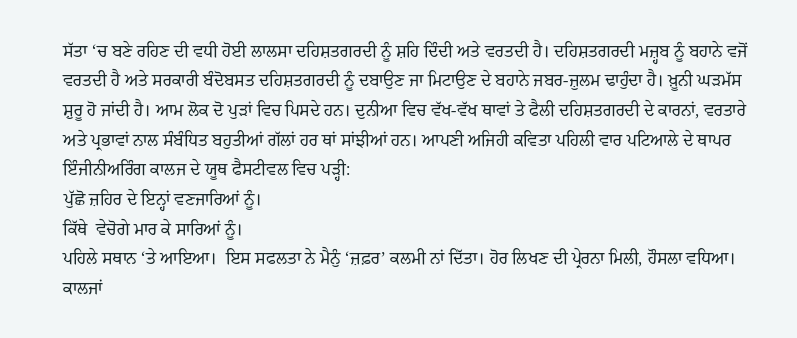ਸੱਤਾ ‘ਚ ਬਣੇ ਰਹਿਣ ਦੀ ਵਧੀ ਹੋਈ ਲਾਲਸਾ ਦਹਿਸ਼ਤਗਰਦੀ ਨੂੰ ਸ਼ਹਿ ਦਿੰਦੀ ਅਤੇ ਵਰਤਦੀ ਹੈ। ਦਹਿਸ਼ਤਗਰਦੀ ਮਜ਼੍ਹਬ ਨੂੰ ਬਹਾਨੇ ਵਜੋਂ ਵਰਤਦੀ ਹੈ ਅਤੇ ਸਰਕਾਰੀ ਬੰਦੋਬਸਤ ਦਹਿਸ਼ਤਗਰਦੀ ਨੂੰ ਦਬਾਉਣ ਜਾ ਮਿਟਾਉਣ ਦੇ ਬਹਾਨੇ ਜਬਰ-ਜ਼ੁਲਮ ਢਾਹੁੰਦਾ ਹੈ। ਖ਼ੂਨੀ ਘੜਮੱਸ ਸ਼ੁਰੂ ਹੋ ਜਾਂਦੀ ਹੈ। ਆਮ ਲੋਕ ਦੋ ਪੁੜਾਂ ਵਿਚ ਪਿਸਦੇ ਹਨ। ਦੁਨੀਆ ਵਿਚ ਵੱਖ-ਵੱਖ ਥਾਵਾਂ ਤੇ ਫੈਲੀ ਦਹਿਸ਼ਤਗਰਦੀ ਦੇ ਕਾਰਨਾਂ, ਵਰਤਾਰੇ ਅਤੇ ਪ੍ਰਭਾਵਾਂ ਨਾਲ ਸੰਬੰਧਿਤ ਬਹੁਤੀਆਂ ਗੱਲਾਂ ਹਰ ਥਾਂ ਸਾਂਝੀਆਂ ਹਨ। ਆਪਣੀ ਅਜਿਹੀ ਕਵਿਤਾ ਪਹਿਲੀ ਵਾਰ ਪਟਿਆਲੇ ਦੇ ਥਾਪਰ ਇੰਜੀਨੀਅਰਿੰਗ ਕਾਲਜ ਦੇ ਯੂਥ ਫੈਸਟੀਵਲ ਵਿਚ ਪੜ੍ਹੀ:
ਪੁੱਛੋ ਜ਼ਹਿਰ ਦੇ ਇਨ੍ਹਾਂ ਵਣਜਾਰਿਆਂ ਨੂੰ।
ਕਿੱਥੇ  ਵੇਚੋਗੇ ਮਾਰ ਕੇ ਸਾਰਿਆਂ ਨੂੰ।
ਪਹਿਲੇ ਸਥਾਨ ‘ਤੇ ਆਇਆ।  ਇਸ ਸਫਲਤਾ ਨੇ ਮੈਨੁੰ ‘ਜ਼ਫ਼ਰ’ ਕਲਮੀ ਨਾਂ ਦਿੱਤਾ। ਹੋਰ ਲਿਖਣ ਦੀ ਪ੍ਰੇਰਨਾ ਮਿਲੀ, ਹੌਸਲਾ ਵਧਿਆ। ਕਾਲਜਾਂ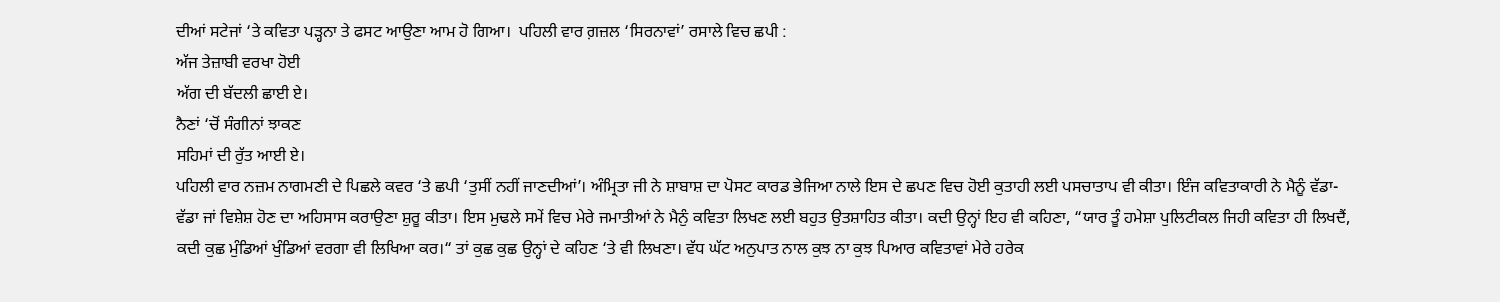ਦੀਆਂ ਸਟੇਜਾਂ ‘ਤੇ ਕਵਿਤਾ ਪੜ੍ਹਨਾ ਤੇ ਫਸਟ ਆਉਣਾ ਆਮ ਹੋ ਗਿਆ।  ਪਹਿਲੀ ਵਾਰ ਗ਼ਜ਼ਲ ‘ਸਿਰਨਾਵਾਂ’ ਰਸਾਲੇ ਵਿਚ ਛਪੀ :
ਅੱਜ ਤੇਜ਼ਾਬੀ ਵਰਖਾ ਹੋਈ
ਅੱਗ ਦੀ ਬੱਦਲੀ ਛਾਈ ਏ।
ਨੈਣਾਂ ‘ਚੋਂ ਸੰਗੀਨਾਂ ਝਾਕਣ
ਸਹਿਮਾਂ ਦੀ ਰੁੱਤ ਆਈ ਏ।
ਪਹਿਲੀ ਵਾਰ ਨਜ਼ਮ ਨਾਗਮਣੀ ਦੇ ਪਿਛਲੇ ਕਵਰ ‘ਤੇ ਛਪੀ ‘ਤੁਸੀਂ ਨਹੀਂ ਜਾਣਦੀਆਂ’। ਅੰਮ੍ਰਿਤਾ ਜੀ ਨੇ ਸ਼ਾਬਾਸ਼ ਦਾ ਪੋਸਟ ਕਾਰਡ ਭੇਜਿਆ ਨਾਲੇ ਇਸ ਦੇ ਛਪਣ ਵਿਚ ਹੋਈ ਕੁਤਾਹੀ ਲਈ ਪਸਚਾਤਾਪ ਵੀ ਕੀਤਾ। ਇੰਜ ਕਵਿਤਾਕਾਰੀ ਨੇ ਮੈਨੂੰ ਵੱਡਾ-ਵੱਡਾ ਜਾਂ ਵਿਸ਼ੇਸ਼ ਹੋਣ ਦਾ ਅਹਿਸਾਸ ਕਰਾਉਣਾ ਸ਼ੁਰੂ ਕੀਤਾ। ਇਸ ਮੁਢਲੇ ਸਮੇਂ ਵਿਚ ਮੇਰੇ ਜਮਾਤੀਆਂ ਨੇ ਮੈਨੁੰ ਕਵਿਤਾ ਲਿਖਣ ਲਈ ਬਹੁਤ ਉਤਸ਼ਾਹਿਤ ਕੀਤਾ। ਕਦੀ ਉਨ੍ਹਾਂ ਇਹ ਵੀ ਕਹਿਣਾ, “ਯਾਰ ਤੂੰ ਹਮੇਸ਼ਾ ਪੁਲਿਟੀਕਲ ਜਿਹੀ ਕਵਿਤਾ ਹੀ ਲਿਖਦੈਂ, ਕਦੀ ਕੁਛ ਮੁੰਡਿਆਂ ਖੁੰਡਿਆਂ ਵਰਗਾ ਵੀ ਲਿਖਿਆ ਕਰ।“ ਤਾਂ ਕੁਛ ਕੁਛ ਉਨ੍ਹਾਂ ਦੇ ਕਹਿਣ ‘ਤੇ ਵੀ ਲਿਖਣਾ। ਵੱਧ ਘੱਟ ਅਨੁਪਾਤ ਨਾਲ ਕੁਝ ਨਾ ਕੁਝ ਪਿਆਰ ਕਵਿਤਾਵਾਂ ਮੇਰੇ ਹਰੇਕ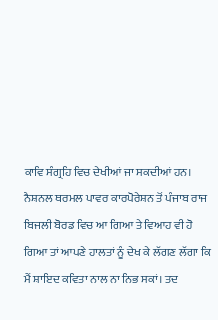ਕਾਵਿ ਸੰਗ੍ਰਹਿ ਵਿਚ ਦੇਖੀਆਂ ਜਾ ਸਕਦੀਆਂ ਹਨ।
ਨੈਸ਼ਨਲ ਥਰਮਲ ਪਾਵਰ ਕਾਰਪੋਰੇਸ਼ਨ ਤੋਂ ਪੰਜਾਬ ਰਾਜ ਬਿਜਲੀ ਬੋਰਡ ਵਿਚ ਆ ਗਿਆ ਤੇ ਵਿਆਹ ਵੀ ਹੋ ਗਿਆ ਤਾਂ ਆਪਣੇ ਹਾਲਤਾਂ ਨੂੰ ਦੇਖ ਕੇ ਲੱਗਣ ਲੱਗਾ ਕਿ ਮੈਂ ਸ਼ਾਇਦ ਕਵਿਤਾ ਨਾਲ ਨਾ ਨਿਭ ਸਕਾਂ। ਤਦ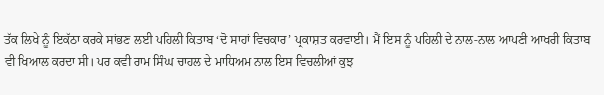ਤੱਕ ਲਿਖੇ ਨੂੰ ਇਕੱਠਾ ਕਰਕੇ ਸਾਂਭਣ ਲਈ ਪਹਿਲੀ ਕਿਤਾਬ ‘ਦੋ ਸਾਹਾਂ ਵਿਚਕਾਰ’ ਪ੍ਰਕਾਸ਼ਤ ਕਰਵਾਈ। ਮੈਂ ਇਸ ਨੂੰ ਪਹਿਲੀ ਦੇ ਨਾਲ-ਨਾਲ ਆਪਣੀ ਆਖਰੀ ਕਿਤਾਬ ਵੀ ਖਿਆਲ ਕਰਦਾ ਸੀ। ਪਰ ਕਵੀ ਰਾਮ ਸਿੰਘ ਚਾਹਲ ਦੇ ਮਾਧਿਅਮ ਨਾਲ ਇਸ ਵਿਚਲੀਆਂ ਕੁਝ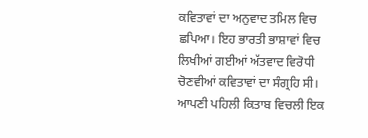ਕਵਿਤਾਵਾਂ ਦਾ ਅਨੁਵਾਦ ਤਮਿਲ ਵਿਚ ਛਪਿਆ। ਇਹ ਭਾਰਤੀ ਭਾਸ਼ਾਵਾਂ ਵਿਚ ਲਿਖੀਆਂ ਗਈਆਂ ਅੱਤਵਾਦ ਵਿਰੋਧੀ ਚੋਣਵੀਆਂ ਕਵਿਤਾਵਾਂ ਦਾ ਸੰਗ੍ਰਹਿ ਸੀ। ਆਪਣੀ ਪਹਿਲੀ ਕਿਤਾਬ ਵਿਚਲੀ ਇਕ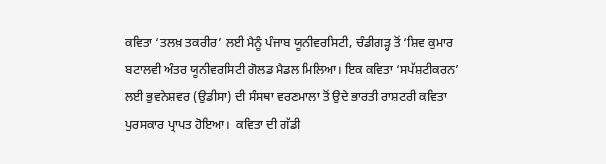ਕਵਿਤਾ ‘ਤਲਖ਼ ਤਕਰੀਰ’ ਲਈ ਮੈਨੂੰ ਪੰਜਾਬ ਯੂਨੀਵਰਸਿਟੀ, ਚੰਡੀਗੜ੍ਹ ਤੋਂ ‘ਸ਼ਿਵ ਕੁਮਾਰ ਬਟਾਲਵੀ ਅੰਤਰ ਯੂਨੀਵਰਸਿਟੀ ਗੋਲਡ ਮੈਡਲ ਮਿਲਿਆ। ਇਕ ਕਵਿਤਾ ‘ਸਪੱਸ਼ਟੀਕਰਨ’ ਲਈ ਭੁਵਨੇਸ਼ਵਰ (ਉਡੀਸਾ) ਦੀ ਸੰਸਥਾ ਵਰਣਮਾਲਾ ਤੋਂ ਉਦੇ ਭਾਰਤੀ ਰਾਸ਼ਟਰੀ ਕਵਿਤਾ ਪੁਰਸਕਾਰ ਪ੍ਰਾਪਤ ਹੋਇਆ।  ਕਵਿਤਾ ਦੀ ਗੱਡੀ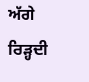ਅੱਗੇ ਰਿੜ੍ਹਦੀ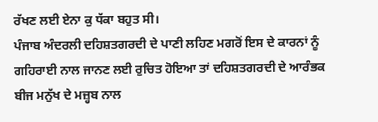ਰੱਖਣ ਲਈ ਏਨਾ ਕੁ ਧੱਕਾ ਬਹੁਤ ਸੀ।
ਪੰਜਾਬ ਅੰਦਰਲੀ ਦਹਿਸ਼ਤਗਰਦੀ ਦੇ ਪਾਣੀ ਲਹਿਣ ਮਗਰੋਂ ਇਸ ਦੇ ਕਾਰਨਾਂ ਨੂੰ ਗਹਿਰਾਈ ਨਾਲ ਜਾਨਣ ਲਈ ਰੁਚਿਤ ਹੋਇਆ ਤਾਂ ਦਹਿਸ਼ਤਗਰਦੀ ਦੇ ਆਰੰਭਕ ਬੀਜ ਮਨੁੱਖ ਦੇ ਮਜ਼੍ਹਬ ਨਾਲ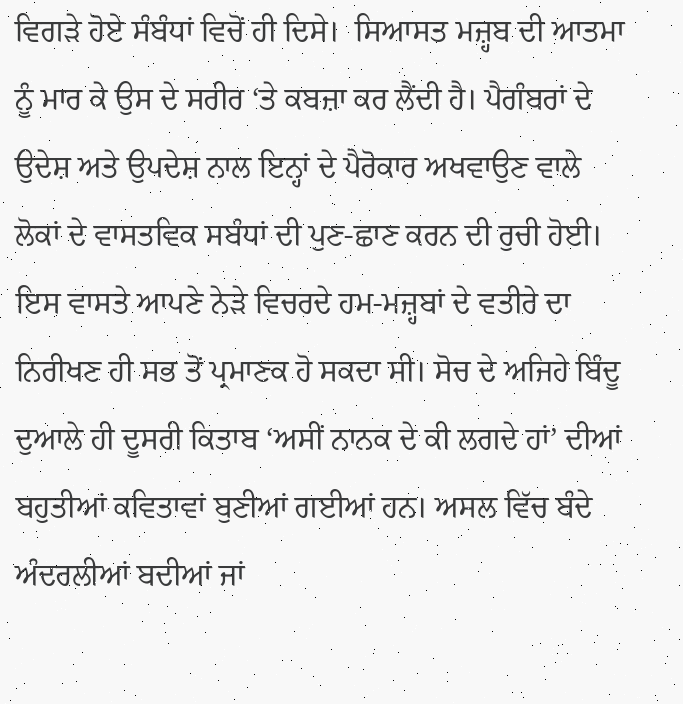ਵਿਗੜੇ ਹੋਏ ਸੰਬੰਧਾਂ ਵਿਚੋਂ ਹੀ ਦਿਸੇ।  ਸਿਆਸਤ ਮਜ਼੍ਹਬ ਦੀ ਆਤਮਾ ਨੂੰ ਮਾਰ ਕੇ ਉਸ ਦੇ ਸਰੀਰ ‘ਤੇ ਕਬਜ਼ਾ ਕਰ ਲੈਂਦੀ ਹੈ। ਪੈਗੰਬਰਾਂ ਦੇ ਉਦੇਸ਼ ਅਤੇ ਉਪਦੇਸ਼ ਨਾਲ ਇਨ੍ਹਾਂ ਦੇ ਪੈਰੋਕਾਰ ਅਖਵਾਉਣ ਵਾਲੇ ਲੋਕਾਂ ਦੇ ਵਾਸਤਵਿਕ ਸਬੰਧਾਂ ਦੀ ਪੁਣ-ਛਾਣ ਕਰਨ ਦੀ ਰੁਚੀ ਹੋਈ।  ਇਸ ਵਾਸਤੇ ਆਪਣੇ ਨੇੜੇ ਵਿਚਰਦੇ ਹਮ-ਮਜ਼੍ਹਬਾਂ ਦੇ ਵਤੀਰੇ ਦਾ ਨਿਰੀਖਣ ਹੀ ਸਭ ਤੋਂ ਪ੍ਰਮਾਣਕ ਹੋ ਸਕਦਾ ਸੀ। ਸੋਚ ਦੇ ਅਜਿਹੇ ਬਿੰਦੂ ਦੁਆਲੇ ਹੀ ਦੂਸਰੀ ਕਿਤਾਬ ‘ਅਸੀਂ ਨਾਨਕ ਦੇ ਕੀ ਲਗਦੇ ਹਾਂ’ ਦੀਆਂ ਬਹੁਤੀਆਂ ਕਵਿਤਾਵਾਂ ਬੁਣੀਆਂ ਗਈਆਂ ਹਨ। ਅਸਲ ਵਿੱਚ ਬੰਦੇ ਅੰਦਰਲੀਆਂ ਬਦੀਆਂ ਜਾਂ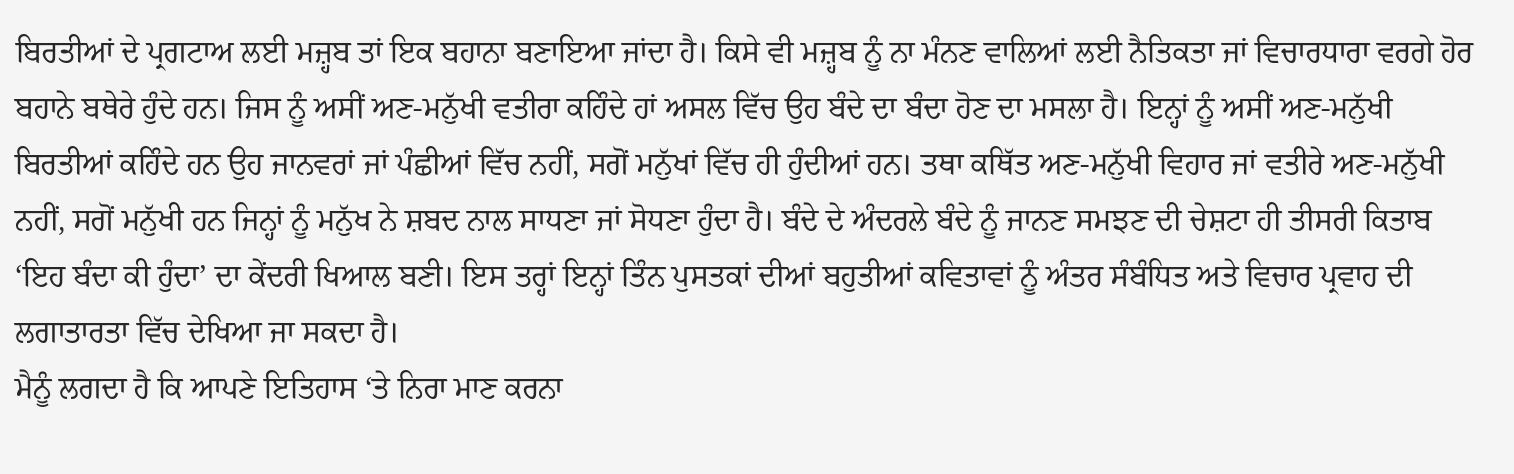ਬਿਰਤੀਆਂ ਦੇ ਪ੍ਰਗਟਾਅ ਲਈ ਮਜ਼੍ਹਬ ਤਾਂ ਇਕ ਬਹਾਨਾ ਬਣਾਇਆ ਜਾਂਦਾ ਹੈ। ਕਿਸੇ ਵੀ ਮਜ਼੍ਹਬ ਨੂੰ ਨਾ ਮੰਨਣ ਵਾਲਿਆਂ ਲਈ ਨੈਤਿਕਤਾ ਜਾਂ ਵਿਚਾਰਧਾਰਾ ਵਰਗੇ ਹੋਰ ਬਹਾਨੇ ਬਥੇਰੇ ਹੁੰਦੇ ਹਨ। ਜਿਸ ਨੂੰ ਅਸੀਂ ਅਣ-ਮਨੁੱਖੀ ਵਤੀਰਾ ਕਹਿੰਦੇ ਹਾਂ ਅਸਲ ਵਿੱਚ ਉਹ ਬੰਦੇ ਦਾ ਬੰਦਾ ਹੋਣ ਦਾ ਮਸਲਾ ਹੈ। ਇਨ੍ਹਾਂ ਨੂੰ ਅਸੀਂ ਅਣ-ਮਨੁੱਖੀ ਬਿਰਤੀਆਂ ਕਹਿੰਦੇ ਹਨ ਉਹ ਜਾਨਵਰਾਂ ਜਾਂ ਪੰਛੀਆਂ ਵਿੱਚ ਨਹੀਂ, ਸਗੋਂ ਮਨੁੱਖਾਂ ਵਿੱਚ ਹੀ ਹੁੰਦੀਆਂ ਹਨ। ਤਥਾ ਕਥਿੱਤ ਅਣ-ਮਨੁੱਖੀ ਵਿਹਾਰ ਜਾਂ ਵਤੀਰੇ ਅਣ-ਮਨੁੱਖੀ ਨਹੀਂ, ਸਗੋਂ ਮਨੁੱਖੀ ਹਨ ਜਿਨ੍ਹਾਂ ਨੂੰ ਮਨੁੱਖ ਨੇ ਸ਼ਬਦ ਨਾਲ ਸਾਧਣਾ ਜਾਂ ਸੋਧਣਾ ਹੁੰਦਾ ਹੈ। ਬੰਦੇ ਦੇ ਅੰਦਰਲੇ ਬੰਦੇ ਨੂੰ ਜਾਨਣ ਸਮਝਣ ਦੀ ਚੇਸ਼ਟਾ ਹੀ ਤੀਸਰੀ ਕਿਤਾਬ ‘ਇਹ ਬੰਦਾ ਕੀ ਹੁੰਦਾ’ ਦਾ ਕੇਂਦਰੀ ਖਿਆਲ ਬਣੀ। ਇਸ ਤਰ੍ਹਾਂ ਇਨ੍ਹਾਂ ਤਿੰਨ ਪੁਸਤਕਾਂ ਦੀਆਂ ਬਹੁਤੀਆਂ ਕਵਿਤਾਵਾਂ ਨੂੰ ਅੰਤਰ ਸੰਬੰਧਿਤ ਅਤੇ ਵਿਚਾਰ ਪ੍ਰਵਾਹ ਦੀ ਲਗਾਤਾਰਤਾ ਵਿੱਚ ਦੇਖਿਆ ਜਾ ਸਕਦਾ ਹੈ।
ਮੈਨੂੰ ਲਗਦਾ ਹੈ ਕਿ ਆਪਣੇ ਇਤਿਹਾਸ ‘ਤੇ ਨਿਰਾ ਮਾਣ ਕਰਨਾ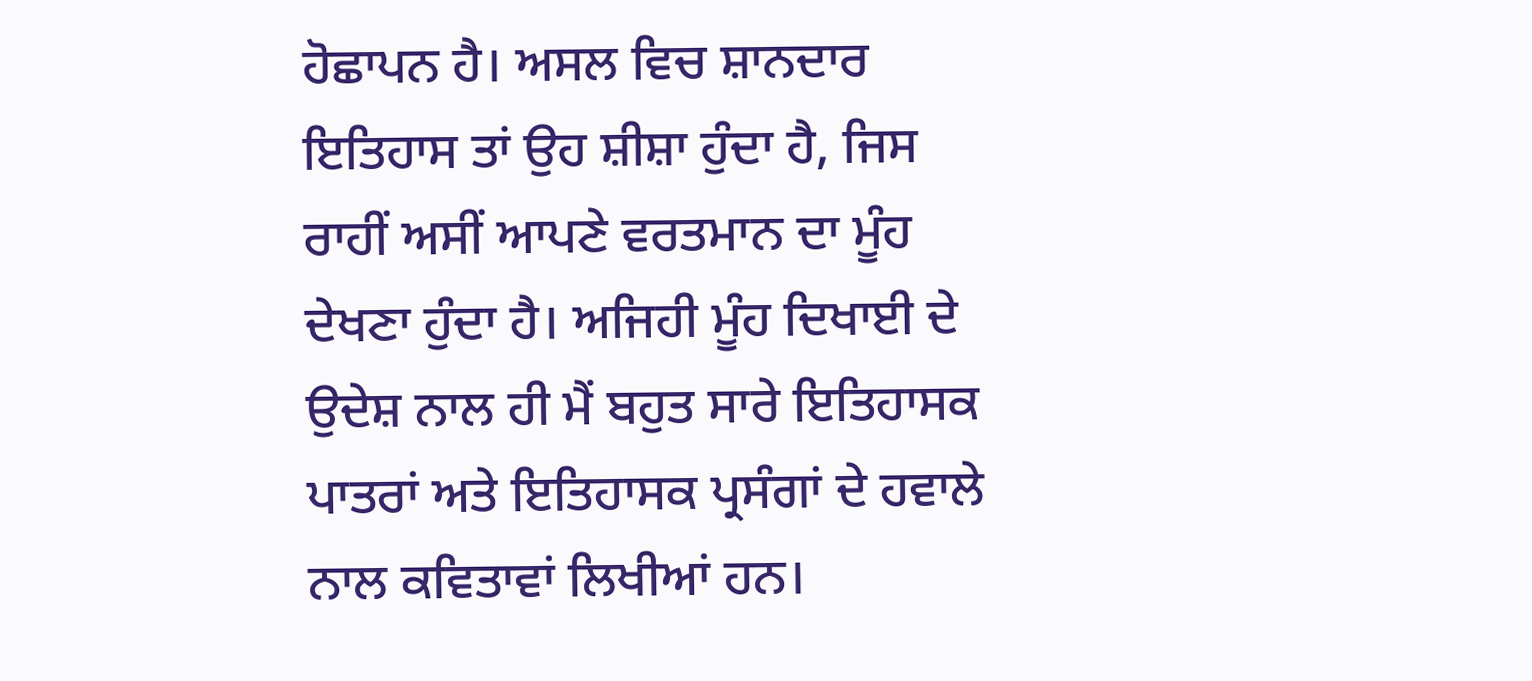ਹੋਛਾਪਨ ਹੈ। ਅਸਲ ਵਿਚ ਸ਼ਾਨਦਾਰ ਇਤਿਹਾਸ ਤਾਂ ਉਹ ਸ਼ੀਸ਼ਾ ਹੁੰਦਾ ਹੈ, ਜਿਸ ਰਾਹੀਂ ਅਸੀਂ ਆਪਣੇ ਵਰਤਮਾਨ ਦਾ ਮੂੰਹ ਦੇਖਣਾ ਹੁੰਦਾ ਹੈ। ਅਜਿਹੀ ਮੂੰਹ ਦਿਖਾਈ ਦੇ ਉਦੇਸ਼ ਨਾਲ ਹੀ ਮੈਂ ਬਹੁਤ ਸਾਰੇ ਇਤਿਹਾਸਕ ਪਾਤਰਾਂ ਅਤੇ ਇਤਿਹਾਸਕ ਪ੍ਰਸੰਗਾਂ ਦੇ ਹਵਾਲੇ ਨਾਲ ਕਵਿਤਾਵਾਂ ਲਿਖੀਆਂ ਹਨ।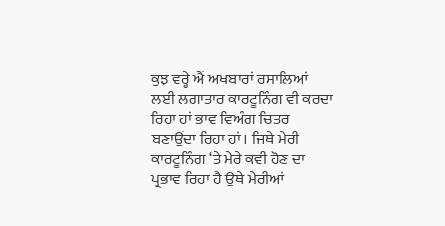ਕੁਝ ਵਰ੍ਹੇ ਐਂ ਅਖਬਾਰਾਂ ਰਸਾਲਿਆਂ ਲਈ ਲਗਾਤਾਰ ਕਾਰਟੂਨਿੰਗ ਵੀ ਕਰਦਾ ਰਿਹਾ ਹਾਂ ਭਾਵ ਵਿਅੰਗ ਚਿਤਰ ਬਣਾਉਂਦਾ ਰਿਹਾ ਹਾਂ। ਜਿਥੇ ਮੇਰੀ ਕਾਰਟੂਨਿੰਗ ‘ਤੇ ਮੇਰੇ ਕਵੀ ਹੋਣ ਦਾ ਪ੍ਰਭਾਵ ਰਿਹਾ ਹੈ ਉਥੇ ਮੇਰੀਆਂ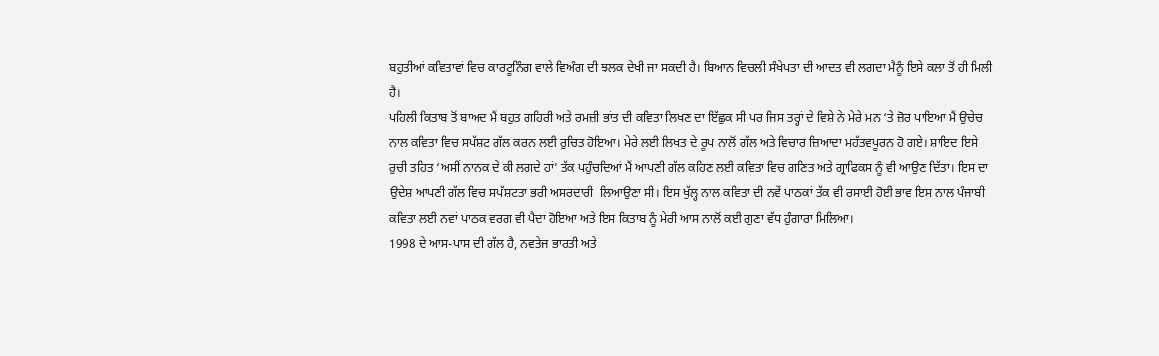ਬਹੁਤੀਆਂ ਕਵਿਤਾਵਾਂ ਵਿਚ ਕਾਰਟੂਨਿੰਗ ਵਾਲੇ ਵਿਅੰਗ ਦੀ ਝਲਕ ਦੇਖੀ ਜਾ ਸਕਦੀ ਹੈ। ਬਿਆਨ ਵਿਚਲੀ ਸੰਖੇਪਤਾ ਦੀ ਆਦਤ ਵੀ ਲਗਦਾ ਮੈਨੂੰ ਇਸੇ ਕਲਾ ਤੋਂ ਹੀ ਮਿਲੀ ਹੈ।
ਪਹਿਲੀ ਕਿਤਾਬ ਤੋਂ ਬਾਅਦ ਮੈਂ ਬਹੁਤ ਗਹਿਰੀ ਅਤੇ ਰਮਜ਼ੀ ਭਾਂਤ ਦੀ ਕਵਿਤਾ ਲਿਖਣ ਦਾ ਇੱਛੁਕ ਸੀ ਪਰ ਜਿਸ ਤਰ੍ਹਾਂ ਦੇ ਵਿਸ਼ੇ ਨੇ ਮੇਰੇ ਮਨ ‘ਤੇ ਜ਼ੋਰ ਪਾਇਆ ਮੈਂ ਉਚੇਚ ਨਾਲ ਕਵਿਤਾ ਵਿਚ ਸਪੱਸ਼ਟ ਗੱਲ ਕਰਨ ਲਈ ਰੁਚਿਤ ਹੋਇਆ। ਮੇਰੇ ਲਈ ਲਿਖਤ ਦੇ ਰੂਪ ਨਾਲੋਂ ਗੱਲ ਅਤੇ ਵਿਚਾਰ ਜ਼ਿਆਦਾ ਮਹੱਤਵਪੂਰਨ ਹੋ ਗਏ। ਸ਼ਾਇਦ ਇਸੇ ਰੁਚੀ ਤਹਿਤ ‘ਅਸੀਂ ਨਾਨਕ ਦੇ ਕੀ ਲਗਦੇ ਹਾਂ’ ਤੱਕ ਪਹੁੰਚਦਿਆਂ ਮੈਂ ਆਪਣੀ ਗੱਲ ਕਹਿਣ ਲਈ ਕਵਿਤਾ ਵਿਚ ਗਣਿਤ ਅਤੇ ਗ੍ਰਾਫਿਕਸ ਨੂੰ ਵੀ ਆਉਣ ਦਿੱਤਾ। ਇਸ ਦਾ ਉਦੇਸ਼ ਆਪਣੀ ਗੱਲ ਵਿਚ ਸਪੱਸ਼ਟਤਾ ਭਰੀ ਅਸਰਦਾਰੀ  ਲਿਆਉਣਾ ਸੀ। ਇਸ ਖੁੱਲ੍ਹ ਨਾਲ ਕਵਿਤਾ ਦੀ ਨਵੇਂ ਪਾਠਕਾਂ ਤੱਕ ਵੀ ਰਸਾਈ ਹੋਈ ਭਾਵ ਇਸ ਨਾਲ ਪੰਜਾਬੀ ਕਵਿਤਾ ਲਈ ਨਵਾਂ ਪਾਠਕ ਵਰਗ ਵੀ ਪੈਦਾ ਹੋਇਆ ਅਤੇ ਇਸ ਕਿਤਾਬ ਨੂੰ ਮੇਰੀ ਆਸ ਨਾਲੋਂ ਕਈ ਗੁਣਾ ਵੱਧ ਹੁੰਗਾਰਾ ਮਿਲਿਆ।
1998 ਦੇ ਆਸ-ਪਾਸ ਦੀ ਗੱਲ ਹੈ, ਨਵਤੇਜ ਭਾਰਤੀ ਅਤੇ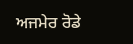ਅਜਮੇਰ ਰੋਡੇ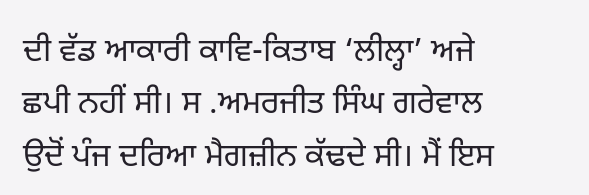ਦੀ ਵੱਡ ਆਕਾਰੀ ਕਾਵਿ-ਕਿਤਾਬ ‘ਲੀਲ੍ਹਾ’ ਅਜੇ ਛਪੀ ਨਹੀਂ ਸੀ। ਸ .ਅਮਰਜੀਤ ਸਿੰਘ ਗਰੇਵਾਲ ਉਦੋਂ ਪੰਜ ਦਰਿਆ ਮੈਗਜ਼ੀਨ ਕੱਢਦੇ ਸੀ। ਮੈਂ ਇਸ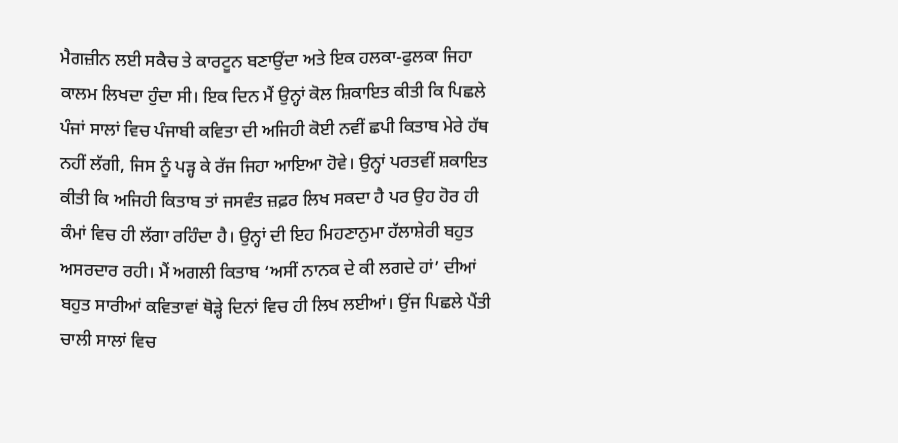ਮੈਗਜ਼ੀਨ ਲਈ ਸਕੈਚ ਤੇ ਕਾਰਟੂਨ ਬਣਾਉਂਦਾ ਅਤੇ ਇਕ ਹਲਕਾ-ਫੁਲਕਾ ਜਿਹਾ ਕਾਲਮ ਲਿਖਦਾ ਹੁੰਦਾ ਸੀ। ਇਕ ਦਿਨ ਮੈਂ ਉਨ੍ਹਾਂ ਕੋਲ ਸ਼ਿਕਾਇਤ ਕੀਤੀ ਕਿ ਪਿਛਲੇ ਪੰਜਾਂ ਸਾਲਾਂ ਵਿਚ ਪੰਜਾਬੀ ਕਵਿਤਾ ਦੀ ਅਜਿਹੀ ਕੋਈ ਨਵੀਂ ਛਪੀ ਕਿਤਾਬ ਮੇਰੇ ਹੱਥ ਨਹੀਂ ਲੱਗੀ, ਜਿਸ ਨੂੰ ਪੜ੍ਹ ਕੇ ਰੱਜ ਜਿਹਾ ਆਇਆ ਹੋਵੇ। ਉਨ੍ਹਾਂ ਪਰਤਵੀਂ ਸ਼ਕਾਇਤ ਕੀਤੀ ਕਿ ਅਜਿਹੀ ਕਿਤਾਬ ਤਾਂ ਜਸਵੰਤ ਜ਼ਫ਼ਰ ਲਿਖ ਸਕਦਾ ਹੈ ਪਰ ਉਹ ਹੋਰ ਹੀ ਕੰਮਾਂ ਵਿਚ ਹੀ ਲੱਗਾ ਰਹਿੰਦਾ ਹੈ। ਉਨ੍ਹਾਂ ਦੀ ਇਹ ਮਿਹਣਾਨੁਮਾ ਹੱਲਾਸ਼ੇਰੀ ਬਹੁਤ ਅਸਰਦਾਰ ਰਹੀ। ਮੈਂ ਅਗਲੀ ਕਿਤਾਬ ‘ਅਸੀਂ ਨਾਨਕ ਦੇ ਕੀ ਲਗਦੇ ਹਾਂ’ ਦੀਆਂ ਬਹੁਤ ਸਾਰੀਆਂ ਕਵਿਤਾਵਾਂ ਥੋੜ੍ਹੇ ਦਿਨਾਂ ਵਿਚ ਹੀ ਲਿਖ ਲਈਆਂ। ਉਂਜ ਪਿਛਲੇ ਪੈਂਤੀ ਚਾਲੀ ਸਾਲਾਂ ਵਿਚ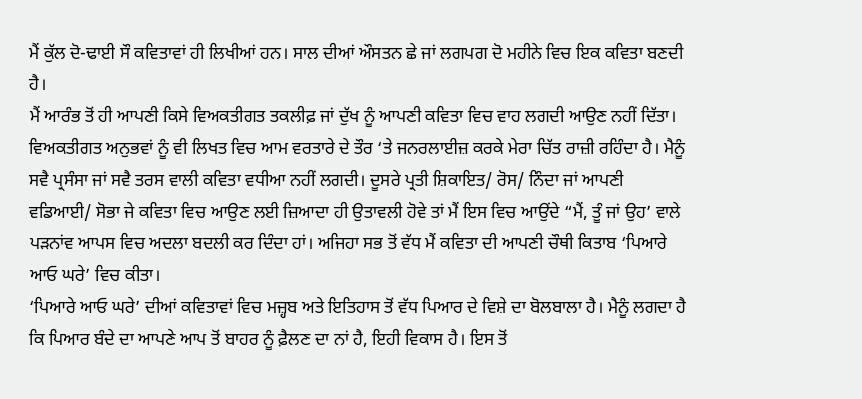ਮੈਂ ਕੁੱਲ ਦੋ-ਢਾਈ ਸੌ ਕਵਿਤਾਵਾਂ ਹੀ ਲਿਖੀਆਂ ਹਨ। ਸਾਲ ਦੀਆਂ ਔਸਤਨ ਛੇ ਜਾਂ ਲਗਪਗ ਦੋ ਮਹੀਨੇ ਵਿਚ ਇਕ ਕਵਿਤਾ ਬਣਦੀ ਹੈ।
ਮੈਂ ਆਰੰਭ ਤੋਂ ਹੀ ਆਪਣੀ ਕਿਸੇ ਵਿਅਕਤੀਗਤ ਤਕਲੀਫ਼ ਜਾਂ ਦੁੱਖ ਨੂੰ ਆਪਣੀ ਕਵਿਤਾ ਵਿਚ ਵਾਹ ਲਗਦੀ ਆਉਣ ਨਹੀਂ ਦਿੱਤਾ। ਵਿਅਕਤੀਗਤ ਅਨੁਭਵਾਂ ਨੂੰ ਵੀ ਲਿਖਤ ਵਿਚ ਆਮ ਵਰਤਾਰੇ ਦੇ ਤੌਰ ‘ਤੇ ਜਨਰਲਾਈਜ਼ ਕਰਕੇ ਮੇਰਾ ਚਿੱਤ ਰਾਜ਼ੀ ਰਹਿੰਦਾ ਹੈ। ਮੈਨੂੰ ਸਵੈ ਪ੍ਰਸੰਸਾ ਜਾਂ ਸਵੈ ਤਰਸ ਵਾਲੀ ਕਵਿਤਾ ਵਧੀਆ ਨਹੀਂ ਲਗਦੀ। ਦੂਸਰੇ ਪ੍ਰਤੀ ਸ਼ਿਕਾਇਤ/ ਰੋਸ/ ਨਿੰਦਾ ਜਾਂ ਆਪਣੀ ਵਡਿਆਈ/ ਸੋਭਾ ਜੇ ਕਵਿਤਾ ਵਿਚ ਆਉਣ ਲਈ ਜ਼ਿਆਦਾ ਹੀ ਉਤਾਵਲੀ ਹੋਵੇ ਤਾਂ ਮੈਂ ਇਸ ਵਿਚ ਆਉਂਦੇ “ਮੈਂ, ਤੂੰ ਜਾਂ ਉਹ’ ਵਾਲੇ ਪੜਨਾਂਵ ਆਪਸ ਵਿਚ ਅਦਲਾ ਬਦਲੀ ਕਰ ਦਿੰਦਾ ਹਾਂ। ਅਜਿਹਾ ਸਭ ਤੋਂ ਵੱਧ ਮੈਂ ਕਵਿਤਾ ਦੀ ਆਪਣੀ ਚੌਥੀ ਕਿਤਾਬ ‘ਪਿਆਰੇ ਆਓ ਘਰੇ’ ਵਿਚ ਕੀਤਾ।
‘ਪਿਆਰੇ ਆਓ ਘਰੇ’ ਦੀਆਂ ਕਵਿਤਾਵਾਂ ਵਿਚ ਮਜ਼੍ਹਬ ਅਤੇ ਇਤਿਹਾਸ ਤੋਂ ਵੱਧ ਪਿਆਰ ਦੇ ਵਿਸ਼ੇ ਦਾ ਬੋਲਬਾਲਾ ਹੈ। ਮੈਨੂੰ ਲਗਦਾ ਹੈ ਕਿ ਪਿਆਰ ਬੰਦੇ ਦਾ ਆਪਣੇ ਆਪ ਤੋਂ ਬਾਹਰ ਨੂੰ ਫ਼ੈਲਣ ਦਾ ਨਾਂ ਹੈ, ਇਹੀ ਵਿਕਾਸ ਹੈ। ਇਸ ਤੋਂ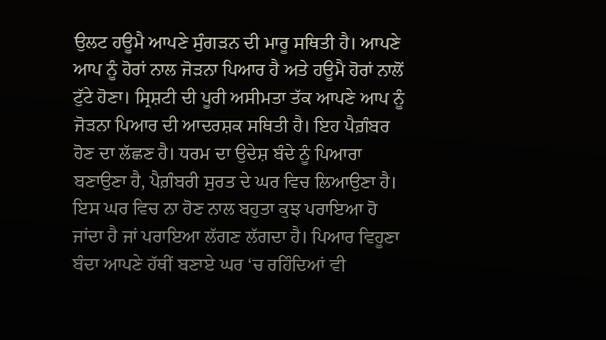ਉਲਟ ਹਊਮੈ ਆਪਣੇ ਸੁੰਗੜਨ ਦੀ ਮਾਰੂ ਸਥਿਤੀ ਹੈ। ਆਪਣੇ ਆਪ ਨੂੰ ਹੋਰਾਂ ਨਾਲ ਜੋੜਨਾ ਪਿਆਰ ਹੈ ਅਤੇ ਹਊਮੈ ਹੋਰਾਂ ਨਾਲੋਂ ਟੁੱਟੇ ਹੋਣਾ। ਸ੍ਰਿਸ਼ਟੀ ਦੀ ਪੂਰੀ ਅਸੀਮਤਾ ਤੱਕ ਆਪਣੇ ਆਪ ਨੂੰ ਜੋੜਨਾ ਪਿਆਰ ਦੀ ਆਦਰਸ਼ਕ ਸਥਿਤੀ ਹੈ। ਇਹ ਪੈਗ਼ੰਬਰ ਹੋਣ ਦਾ ਲੱਛਣ ਹੈ। ਧਰਮ ਦਾ ਉਦੇਸ਼ ਬੰਦੇ ਨੂੰ ਪਿਆਰਾ ਬਣਾਉਣਾ ਹੈ, ਪੈਗ਼ੰਬਰੀ ਸੁਰਤ ਦੇ ਘਰ ਵਿਚ ਲਿਆਉਣਾ ਹੈ। ਇਸ ਘਰ ਵਿਚ ਨਾ ਹੋਣ ਨਾਲ ਬਹੁਤਾ ਕੁਝ ਪਰਾਇਆ ਹੋ ਜਾਂਦਾ ਹੈ ਜਾਂ ਪਰਾਇਆ ਲੱਗਣ ਲੱਗਦਾ ਹੈ। ਪਿਆਰ ਵਿਹੂਣਾ ਬੰਦਾ ਆਪਣੇ ਹੱਥੀਂ ਬਣਾਏ ਘਰ ‘ਚ ਰਹਿੰਦਿਆਂ ਵੀ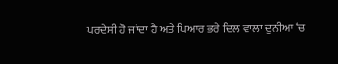ਪਰਦੇਸੀ ਹੋ ਜਾਂਦਾ ਹੈ ਅਤੇ ਪਿਆਰ ਭਰੇ ਦਿਲ ਵਾਲਾ ਦੁਨੀਆ ‘ਚ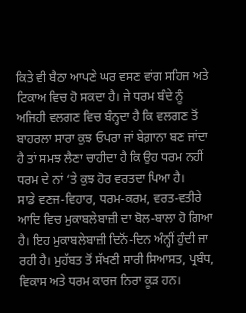ਕਿਤੇ ਵੀ ਬੈਠਾ ਆਪਣੇ ਘਰ ਵਸਣ ਵਾਂਗ ਸਹਿਜ ਅਤੇ ਟਿਕਾਅ ਵਿਚ ਹੋ ਸਕਦਾ ਹੈ। ਜੇ ਧਰਮ ਬੰਦੇ ਨੂੰ ਅਜਿਹੀ ਵਲਗਣ ਵਿਚ ਬੰਨ੍ਹਦਾ ਹੈ ਕਿ ਵਲਗਣ ਤੋਂ ਬਾਹਰਲਾ ਸਾਰਾ ਕੁਝ ਓਪਰਾ ਜਾਂ ਬੇਗ਼ਾਨਾ ਬਣ ਜਾਂਦਾ ਹੈ ਤਾਂ ਸਮਝ ਲੈਣਾ ਚਾਹੀਦਾ ਹੈ ਕਿ ਉਹ ਧਰਮ ਨਹੀਂ ਧਰਮ ਦੇ ਨਾਂ ‘ਤੇ ਕੁਝ ਹੋਰ ਵਰਤਦਾ ਪਿਆ ਹੈ।
ਸਾਡੇ ਵਣਜ-ਵਿਹਾਰ, ਧਰਮ-ਕਰਮ, ਵਰਤ-ਵਤੀਰੇ ਆਦਿ ਵਿਚ ਮੁਕਾਬਲੇਬਾਜ਼ੀ ਦਾ ਬੋਲ-ਬਾਲਾ ਹੋ ਗਿਆ ਹੈ। ਇਹ ਮੁਕਾਬਲੇਬਾਜ਼ੀ ਦਿਨੋਂ-ਦਿਨ ਅੰਨ੍ਹੀਂ ਹੁੰਦੀ ਜਾ ਰਹੀ ਹੈ। ਮੁਹੱਬਤ ਤੋਂ ਸੱਖਣੀ ਸਾਰੀ ਸਿਆਸਤ, ਪ੍ਰਬੰਧ, ਵਿਕਾਸ ਅਤੇ ਧਰਮ ਕਾਰਜ ਨਿਰਾ ਕੂੜ ਹਨ।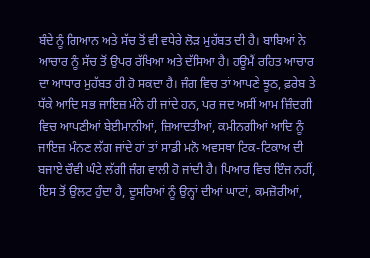ਬੰਦੇ ਨੂੰ ਗਿਆਨ ਅਤੇ ਸੱਚ ਤੋਂ ਵੀ ਵਧੇਰੇ ਲੋੜ ਮੁਹੱਬਤ ਦੀ ਹੈ। ਬਾਬਿਆਂ ਨੇ ਆਚਾਰ ਨੂੰ ਸੱਚ ਤੋਂ ਉਪਰ ਰੱਖਿਆ ਅਤੇ ਦੱਸਿਆ ਹੈ। ਹਊਮੈਂ ਰਹਿਤ ਆਚਾਰ ਦਾ ਆਧਾਰ ਮੁਹੱਬਤ ਹੀ ਹੋ ਸਕਦਾ ਹੈ। ਜੰਗ ਵਿਚ ਤਾਂ ਆਪਣੇ ਝੂਠ, ਫ਼ਰੇਬ ਤੇ ਧੱਕੇ ਆਦਿ ਸਭ ਜਾਇਜ਼ ਮੰਨੇ ਹੀ ਜਾਂਦੇ ਹਨ, ਪਰ ਜਦ ਅਸੀਂ ਆਮ ਜ਼ਿੰਦਗੀ ਵਿਚ ਆਪਣੀਆਂ ਬੇਈਮਾਨੀਆਂ, ਜ਼ਿਆਦਤੀਆਂ, ਕਮੀਨਗੀਆਂ ਆਦਿ ਨੂੰ ਜਾਇਜ਼ ਮੰਨਣ ਲੱਗ ਜਾਂਦੇ ਹਾਂ ਤਾਂ ਸਾਡੀ ਮਨੋ ਅਵਸਥਾ ਟਿਕ-ਟਿਕਾਅ ਦੀ ਬਜਾਏ ਚੌਵੀ ਘੰਟੇ ਲੱਗੀ ਜੰਗ ਵਾਲੀ ਹੋ ਜਾਂਦੀ ਹੈ। ਪਿਆਰ ਵਿਚ ਇੰਜ ਨਹੀਂ, ਇਸ ਤੋਂ ਉਲਟ ਹੁੰਦਾ ਹੈ, ਦੂਸਰਿਆਂ ਨੂੰ ਉਨ੍ਹਾਂ ਦੀਆਂ ਘਾਟਾਂ, ਕਮਜ਼ੋਰੀਆਂ,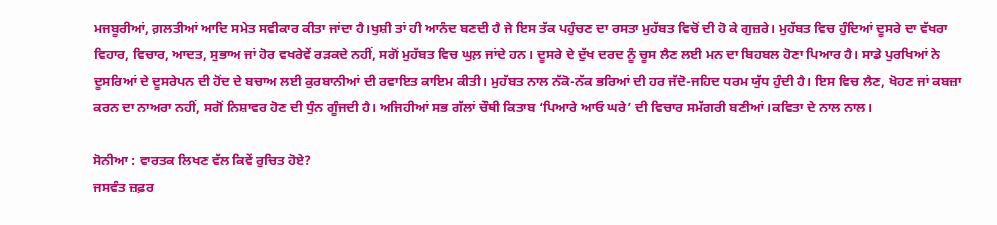ਮਜਬੂਰੀਆਂ, ਗ਼ਲਤੀਆਂ ਆਦਿ ਸਮੇਤ ਸਵੀਕਾਰ ਕੀਤਾ ਜਾਂਦਾ ਹੈ।ਖੁਸ਼ੀ ਤਾਂ ਹੀ ਆਨੰਦ ਬਣਦੀ ਹੈ ਜੇ ਇਸ ਤੱਕ ਪਹੁੰਚਣ ਦਾ ਰਸਤਾ ਮੁਹੱਬਤ ਵਿਚੋਂ ਦੀ ਹੋ ਕੇ ਗੁਜ਼ਰੇ। ਮੁਹੱਬਤ ਵਿਚ ਹੁੰਦਿਆਂ ਦੂਸਰੇ ਦਾ ਵੱਖਰਾ ਵਿਹਾਰ, ਵਿਚਾਰ, ਆਦਤ, ਸੁਭਾਅ ਜਾਂ ਹੋਰ ਵਖਰੇਵੇਂ ਰੜਕਦੇ ਨਹੀਂ, ਸਗੋਂ ਮੁਹੱਬਤ ਵਿਚ ਘੁਲ਼ ਜਾਂਦੇ ਹਨ। ਦੂਸਰੇ ਦੇ ਦੁੱਖ ਦਰਦ ਨੂੰ ਚੂਸ ਲੈਣ ਲਈ ਮਨ ਦਾ ਬਿਹਬਲ ਹੋਣਾ ਪਿਆਰ ਹੈ। ਸਾਡੇ ਪੁਰਖਿਆਂ ਨੇ ਦੂਸਰਿਆਂ ਦੇ ਦੂਸਰੇਪਨ ਦੀ ਹੋਂਦ ਦੇ ਬਚਾਅ ਲਈ ਕੁਰਬਾਨੀਆਂ ਦੀ ਰਵਾਇਤ ਕਾਇਮ ਕੀਤੀ। ਮੁਹੱਬਤ ਨਾਲ ਨੱਕੋ-ਨੱਕ ਭਰਿਆਂ ਦੀ ਹਰ ਜੱਦੋ-ਜਹਿਦ ਧਰਮ ਯੁੱਧ ਹੁੰਦੀ ਹੈ। ਇਸ ਵਿਚ ਲੈਣ, ਖੋਹਣ ਜਾਂ ਕਬਜ਼ਾ ਕਰਨ ਦਾ ਨਾਅਰਾ ਨਹੀਂ, ਸਗੋਂ ਨਿਸ਼ਾਵਰ ਹੋਣ ਦੀ ਧੁੰਨ ਗੂੰਜਦੀ ਹੈ। ਅਜਿਹੀਆਂ ਸਭ ਗੱਲਾਂ ਚੌਥੀ ਕਿਤਾਬ ‘ਪਿਆਰੇ ਆਓ ਘਰੇ’ ਦੀ ਵਿਚਾਰ ਸਮੱਗਰੀ ਬਣੀਆਂ।ਕਵਿਤਾ ਦੇ ਨਾਲ ਨਾਲ।

ਸੋਨੀਆ : ਵਾਰਤਕ ਲਿਖਣ ਵੱਲ ਕਿਵੇਂ ਰੁਚਿਤ ਹੋਏ?
ਜਸਵੰਤ ਜ਼ਫ਼ਰ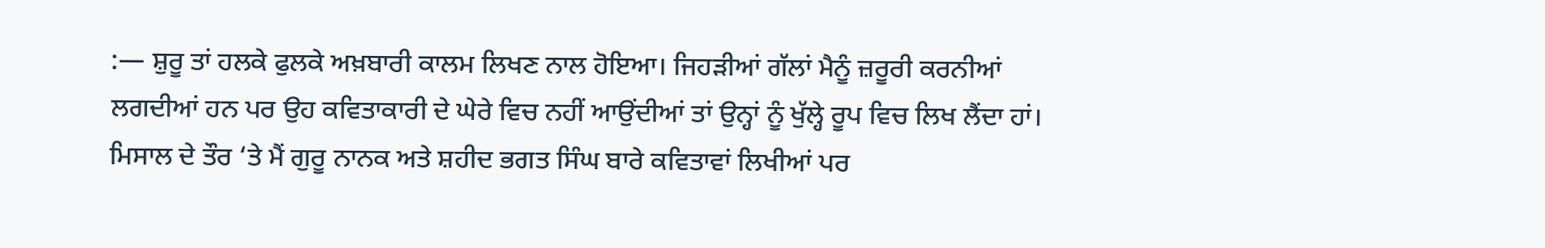:— ਸ਼ੁਰੂ ਤਾਂ ਹਲਕੇ ਫੁਲਕੇ ਅਖ਼ਬਾਰੀ ਕਾਲਮ ਲਿਖਣ ਨਾਲ ਹੋਇਆ। ਜਿਹੜੀਆਂ ਗੱਲਾਂ ਮੈਨੂੰ ਜ਼ਰੂਰੀ ਕਰਨੀਆਂ ਲਗਦੀਆਂ ਹਨ ਪਰ ਉਹ ਕਵਿਤਾਕਾਰੀ ਦੇ ਘੇਰੇ ਵਿਚ ਨਹੀਂ ਆਉਂਦੀਆਂ ਤਾਂ ਉਨ੍ਹਾਂ ਨੂੰ ਖੁੱਲ੍ਹੇ ਰੂਪ ਵਿਚ ਲਿਖ ਲੈਂਦਾ ਹਾਂ। ਮਿਸਾਲ ਦੇ ਤੌਰ ‘ਤੇ ਮੈਂ ਗੁਰੂ ਨਾਨਕ ਅਤੇ ਸ਼ਹੀਦ ਭਗਤ ਸਿੰਘ ਬਾਰੇ ਕਵਿਤਾਵਾਂ ਲਿਖੀਆਂ ਪਰ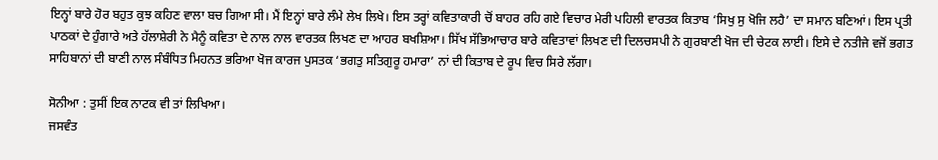ਇਨ੍ਹਾਂ ਬਾਰੇ ਹੋਰ ਬਹੁਤ ਕੁਝ ਕਹਿਣ ਵਾਲਾ ਬਚ ਗਿਆ ਸੀ। ਮੈਂ ਇਨ੍ਹਾਂ ਬਾਰੇ ਲੰਮੇ ਲੇਖ ਲਿਖੇ। ਇਸ ਤਰ੍ਹਾਂ ਕਵਿਤਾਕਾਰੀ ਚੋਂ ਬਾਹਰ ਰਹਿ ਗਏ ਵਿਚਾਰ ਮੇਰੀ ਪਹਿਲੀ ਵਾਰਤਕ ਕਿਤਾਬ ‘ਸਿਖੁ ਸੁ ਖੋਜਿ ਲਹੈ’ ਦਾ ਸਮਾਨ ਬਣਿਆਂ। ਇਸ ਪ੍ਰਤੀ ਪਾਠਕਾਂ ਦੇ ਹੁੰਗਾਰੇ ਅਤੇ ਹੱਲਾਸ਼ੇਰੀ ਨੇ ਮੈਨੂੰ ਕਵਿਤਾ ਦੇ ਨਾਲ ਨਾਲ ਵਾਰਤਕ ਲਿਖਣ ਦਾ ਆਹਰ ਬਖਸ਼ਿਆ। ਸਿੱਖ ਸੱਭਿਆਚਾਰ ਬਾਰੇ ਕਵਿਤਾਵਾਂ ਲਿਖਣ ਦੀ ਦਿਲਚਸਪੀ ਨੇ ਗੁਰਬਾਣੀ ਖੋਜ ਦੀ ਚੇਟਕ ਲਾਈ। ਇਸੇ ਦੇ ਨਤੀਜੇ ਵਜੋਂ ਭਗਤ ਸਾਹਿਬਾਨਾਂ ਦੀ ਬਾਣੀ ਨਾਲ ਸੰਬੰਧਿਤ ਮਿਹਨਤ ਭਰਿਆ ਖੋਜ ਕਾਰਜ ਪੁਸਤਕ ‘ਭਗਤੁ ਸਤਿਗੁਰੂ ਹਮਾਰਾ’ ਨਾਂ ਦੀ ਕਿਤਾਬ ਦੇ ਰੂਪ ਵਿਚ ਸਿਰੇ ਲੱਗਾ।

ਸੋਨੀਆ : ਤੁਸੀਂ ਇਕ ਨਾਟਕ ਵੀ ਤਾਂ ਲਿਖਿਆ।
ਜਸਵੰਤ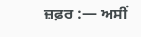ਜ਼ਫ਼ਰ :— ਅਸੀਂ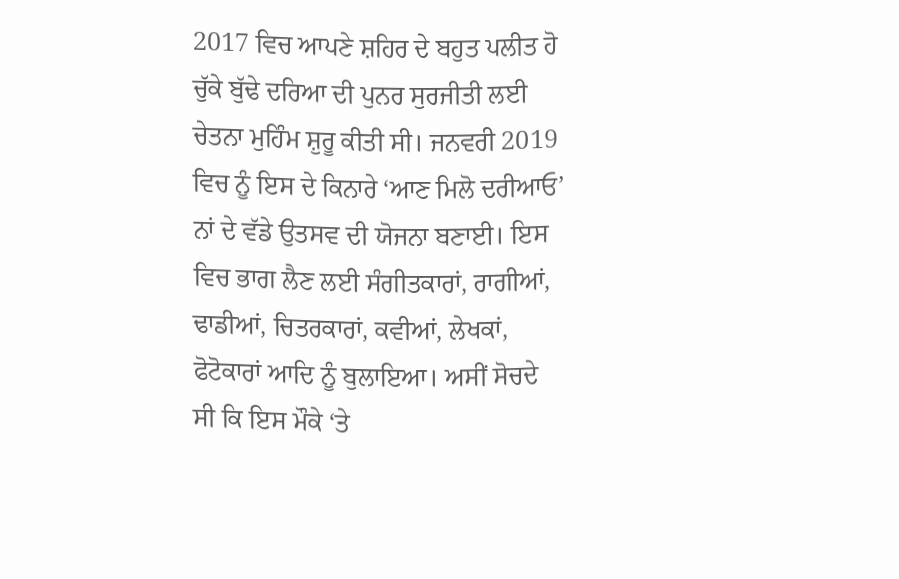2017 ਵਿਚ ਆਪਣੇ ਸ਼ਹਿਰ ਦੇ ਬਹੁਤ ਪਲੀਤ ਹੋ ਚੁੱਕੇ ਬੁੱਢੇ ਦਰਿਆ ਦੀ ਪੁਨਰ ਸੁਰਜੀਤੀ ਲਈ ਚੇਤਨਾ ਮੁਹਿੰਮ ਸ਼ੁਰੂ ਕੀਤੀ ਸੀ। ਜਨਵਰੀ 2019 ਵਿਚ ਨੂੰ ਇਸ ਦੇ ਕਿਨਾਰੇ ‘ਆਣ ਮਿਲੋ ਦਰੀਆਓ’ ਨਾਂ ਦੇ ਵੱਡੇ ਉਤਸਵ ਦੀ ਯੋਜਨਾ ਬਣਾਈ। ਇਸ ਵਿਚ ਭਾਗ ਲੈਣ ਲਈ ਸੰਗੀਤਕਾਰਾਂ, ਰਾਗੀਆਂ, ਢਾਡੀਆਂ, ਚਿਤਰਕਾਰਾਂ, ਕਵੀਆਂ, ਲੇਖਕਾਂ, ਫੋਟੋਕਾਰਾਂ ਆਦਿ ਨੂੰ ਬੁਲਾਇਆ। ਅਸੀਂ ਸੋਚਦੇ ਸੀ ਕਿ ਇਸ ਮੌਕੇ ‘ਤੇ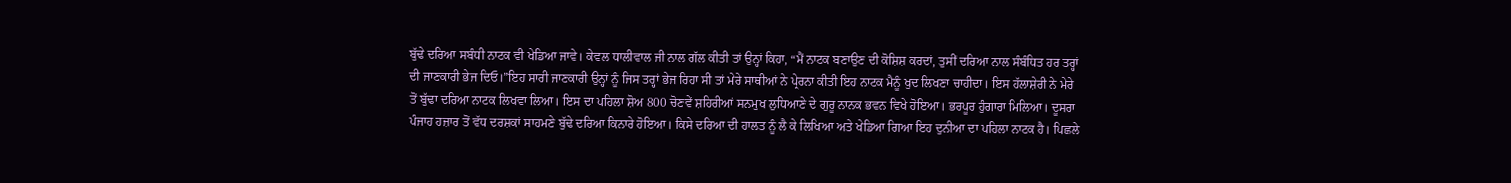ਬੁੱਢੇ ਦਰਿਆ ਸਬੰਧੀ ਨਾਟਕ ਵੀ ਖੇਡਿਆ ਜਾਵੇ। ਕੇਵਲ ਧਾਲੀਵਾਲ ਜੀ ਨਾਲ ਗੱਲ ਕੀਤੀ ਤਾਂ ਉਨ੍ਹਾਂ ਕਿਹਾ, “ਮੈਂ ਨਾਟਕ ਬਣਾਉਣ ਦੀ ਕੋਸ਼ਿਸ਼ ਕਰਦਾਂ, ਤੁਸੀਂ ਦਰਿਆ ਨਾਲ ਸੰਬੰਧਿਤ ਹਰ ਤਰ੍ਹਾਂ ਦੀ ਜਾਣਕਾਰੀ ਭੇਜ ਦਿਓ।”ਇਹ ਸਾਰੀ ਜਾਣਕਾਰੀ ਉਨ੍ਹਾਂ ਨੂੰ ਜਿਸ ਤਰ੍ਹਾਂ ਭੇਜ ਰਿਹਾ ਸੀ ਤਾਂ ਮੇਰੇ ਸਾਥੀਆਂ ਨੇ ਪ੍ਰੇਰਨਾ ਕੀਤੀ ਇਹ ਨਾਟਕ ਮੈਨੂੰ ਖੁਦ ਲਿਖਣਾ ਚਾਹੀਦਾ। ਇਸ ਹੱਲਾਸ਼ੇਰੀ ਨੇ ਮੇਰੇ ਤੋਂ ਬੁੱਢਾ ਦਰਿਆ ਨਾਟਕ ਲਿਖਵਾ ਲਿਆ। ਇਸ ਦਾ ਪਹਿਲਾ ਸ਼ੋਅ 800 ਚੋਣਵੇਂ ਸ਼ਹਿਰੀਆਂ ਸਨਮੁਖ ਲੁਧਿਆਣੇ ਦੇ ਗੁਰੂ ਨਾਨਕ ਭਵਨ ਵਿਖੇ ਹੋਇਆ। ਭਰਪੂਰ ਹੁੰਗਾਰਾ ਮਿਲਿਆ। ਦੂਸਰਾ ਪੰਜਾਹ ਹਜ਼ਾਰ ਤੋਂ ਵੱਧ ਦਰਸ਼ਕਾਂ ਸਾਹਮਣੇ ਬੁੱਢੇ ਦਰਿਆ ਕਿਨਾਰੇ ਹੋਇਆ। ਕਿਸੇ ਦਰਿਆ ਦੀ ਹਾਲਤ ਨੂੰ ਲੈ ਕੇ ਲਿਖਿਆ ਅਤੇ ਖੇਡਿਆ ਗਿਆ ਇਹ ਦੁਨੀਆ ਦਾ ਪਹਿਲਾ ਨਾਟਕ ਹੈ। ਪਿਛਲੇ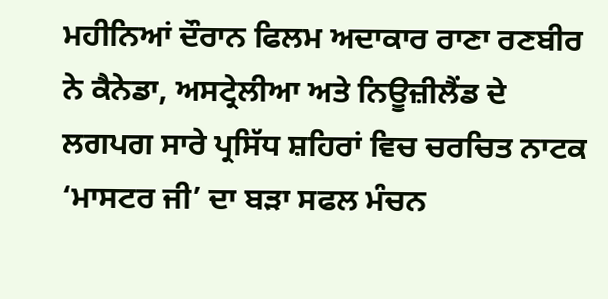ਮਹੀਨਿਆਂ ਦੌਰਾਨ ਫਿਲਮ ਅਦਾਕਾਰ ਰਾਣਾ ਰਣਬੀਰ ਨੇ ਕੈਨੇਡਾ, ਅਸਟ੍ਰੇਲੀਆ ਅਤੇ ਨਿਊਜ਼ੀਲੈਂਡ ਦੇ ਲਗਪਗ ਸਾਰੇ ਪ੍ਰਸਿੱਧ ਸ਼ਹਿਰਾਂ ਵਿਚ ਚਰਚਿਤ ਨਾਟਕ ‘ਮਾਸਟਰ ਜੀ’ ਦਾ ਬੜਾ ਸਫਲ ਮੰਚਨ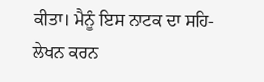ਕੀਤਾ। ਮੈਨੂੰ ਇਸ ਨਾਟਕ ਦਾ ਸਹਿ-ਲੇਖਨ ਕਰਨ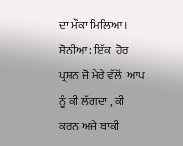ਦਾ ਮੌਕਾ ਮਿਲਿਆ।
ਸੋਨੀਆ : ਇੱਕ  ਹੋਰ ਪ੍ਰਸ਼ਨ ਜੋ ਮੇਰੇ ਵੱਲੋਂ  ਆਪ ਨੂੰ ਕੀ ਲੱਗਦਾ , ਕੀ ਕਰਨ ਅਜੇ ਬਾਕੀ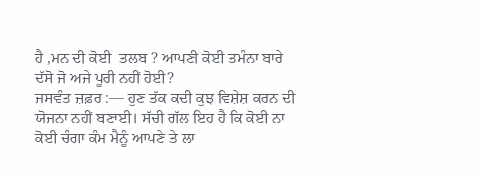ਹੈ ,ਮਨ ਦੀ ਕੋਈ  ਤਲਬ ? ਆਪਣੀ ਕੋਈ ਤਮੰਨਾ ਬਾਰੇ ਦੱਸੋ ਜੋ ਅਜੇ ਪੂਰੀ ਨਹੀਂ ਹੋਈ?
ਜਸਵੰਤ ਜ਼ਫ਼ਰ :— ਹੁਣ ਤੱਕ ਕਦੀ ਕੁਝ ਵਿਸ਼ੇਸ਼ ਕਰਨ ਦੀ ਯੋਜਨਾ ਨਹੀਂ ਬਣਾਈ। ਸੱਚੀ ਗੱਲ ਇਹ ਹੈ ਕਿ ਕੋਈ ਨਾ ਕੋਈ ਚੰਗਾ ਕੰਮ ਮੈਨੂੰ ਆਪਣੇ ਤੇ ਲਾ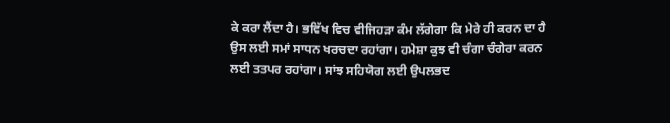ਕੇ ਕਰਾ ਲੈਂਦਾ ਹੈ। ਭਵਿੱਖ ਵਿਚ ਵੀਜਿਹੜਾ ਕੰਮ ਲੱਗੇਗਾ ਕਿ ਮੇਰੇ ਹੀ ਕਰਨ ਦਾ ਹੈ ਉਸ ਲਈ ਸਮਾਂ ਸਾਧਨ ਖਰਚਦਾ ਰਹਾਂਗਾ। ਹਮੇਸ਼ਾ ਕੁਝ ਵੀ ਚੰਗਾ ਚੰਗੇਰਾ ਕਰਨ ਲਈ ਤਤਪਰ ਰਹਾਂਗਾ। ਸਾਂਝ ਸਹਿਯੋਗ ਲਈ ਉਪਲਭਦ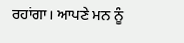ਰਹਾਂਗਾ। ਆਪਣੇ ਮਨ ਨੂੰ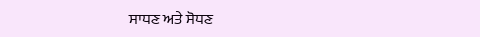ਸਾਧਣ ਅਤੇ ਸੋਧਣ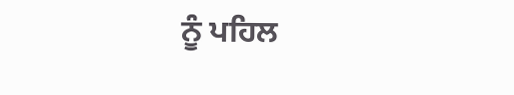ਨੂੰ ਪਹਿਲ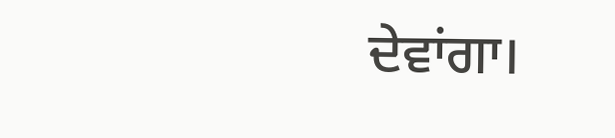ਦੇਵਾਂਗਾ।